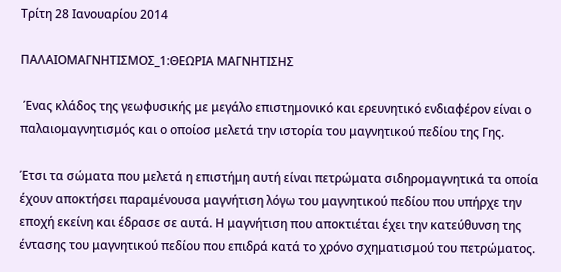Τρίτη 28 Ιανουαρίου 2014

ΠΑΛΑΙΟΜΑΓΝΗΤΙΣΜΟΣ_1:ΘΕΩΡΙΑ ΜΑΓΝΗΤΙΣΗΣ

 Ένας κλάδος της γεωφυσικής με μεγάλο επιστημονικό και ερευνητικό ενδιαφέρον είναι ο παλαιομαγνητισμός και ο οποίοσ μελετά την ιστορία του μαγνητικού πεδίου της Γης.

Έτσι τα σώματα που μελετά η επιστήμη αυτή είναι πετρώματα σιδηρομαγνητικά τα οποία έχουν αποκτήσει παραμένουσα μαγνήτιση λόγω του μαγνητικού πεδίου που υπήρχε την εποχή εκείνη και έδρασε σε αυτά. Η μαγνήτιση που αποκτιέται έχει την κατεύθυνση της έντασης του μαγνητικού πεδίου που επιδρά κατά το χρόνο σχηματισμού του πετρώματος.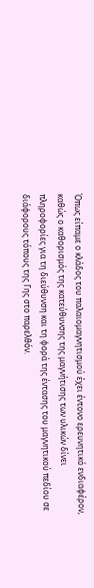Όπως είπαμε ο κλάδος του παλαιομαγνητισμού έχει έντονο ερευνητικό ενδιαφέρον, καθώς ο καθορισμός της κατεύθυνσης της μαγνήτισης των υλικών δίνει πληροφορίες για τη διεύθυνση και τη φορά της έντασης του μαγνητικού πεδίου σε διάφορους τόπους της Γης στο παρελθόν.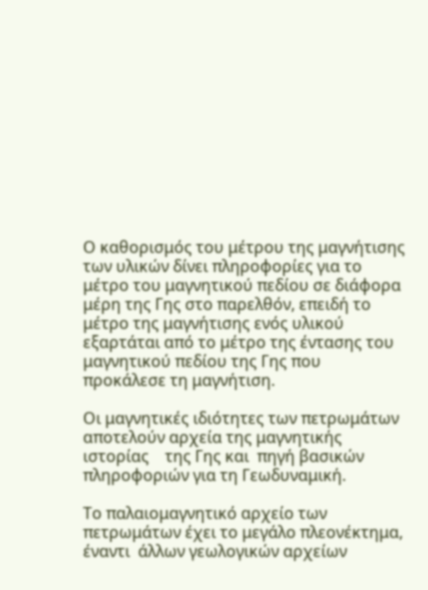Ο καθορισμός του μέτρου της μαγνήτισης των υλικών δίνει πληροφορίες για το μέτρο του μαγνητικού πεδίου σε διάφορα μέρη της Γης στο παρελθόν, επειδή το μέτρο της μαγνήτισης ενός υλικού εξαρτάται από το μέτρο της έντασης του μαγνητικού πεδίου της Γης που προκάλεσε τη μαγνήτιση.

Οι μαγνητικές ιδιότητες των πετρωμάτων αποτελούν αρχεία της μαγνητικής   ιστορίας    της Γης και  πηγή βασικών πληροφοριών για τη Γεωδυναμική.

Το παλαιομαγνητικό αρχείο των πετρωμάτων έχει το μεγάλο πλεονέκτημα, έναντι  άλλων γεωλογικών αρχείων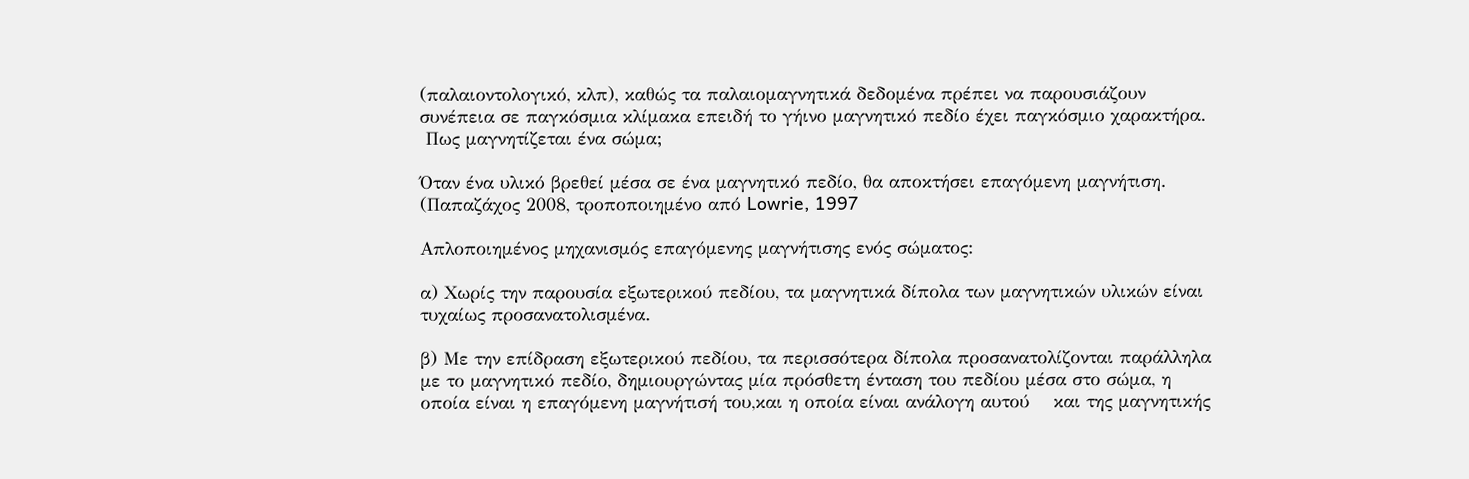(παλαιοντολογικό, κλπ), καθώς τα παλαιομαγνητικά δεδομένα πρέπει να παρουσιάζουν συνέπεια σε παγκόσμια κλίμακα επειδή το γήινο μαγνητικό πεδίο έχει παγκόσμιο χαρακτήρα.
 Πως μαγνητίζεται ένα σώμα;

Όταν ένα υλικό βρεθεί μέσα σε ένα μαγνητικό πεδίο, θα αποκτήσει επαγόμενη μαγνήτιση.
(Παπαζάχος 2008, τροποποιημένο από Lowrie, 1997

Απλοποιημένος μηχανισμός επαγόμενης μαγνήτισης ενός σώματος:

α) Χωρίς την παρουσία εξωτερικού πεδίου, τα μαγνητικά δίπολα των μαγνητικών υλικών είναι τυχαίως προσανατολισμένα.

β) Με την επίδραση εξωτερικού πεδίου, τα περισσότερα δίπολα προσανατολίζονται παράλληλα με το μαγνητικό πεδίο, δημιουργώντας μία πρόσθετη ένταση του πεδίου μέσα στο σώμα, η οποία είναι η επαγόμενη μαγνήτισή του,και η οποία είναι ανάλογη αυτού    και της μαγνητικής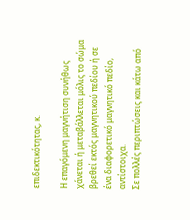επιδεκτικότητας, κ.

Η επαγόμενη μαγνήτιση συνήθως χάνεται ή μεταβάλλεται μόλις το σώμα βρεθεί εκτός μαγνητικού πεδίου ή σε ένα διαφορετικό μαγνητικό πεδίο, αντίστοιχα.
Σε πολλές περιπτώσεις και κάτω από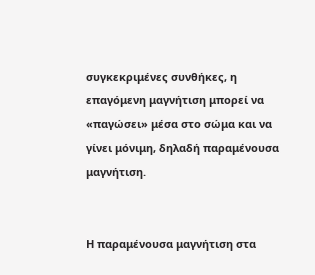συγκεκριμένες συνθήκες, η επαγόμενη μαγνήτιση μπορεί να «παγώσει» μέσα στο σώμα και να γίνει μόνιμη, δηλαδή παραμένουσα μαγνήτιση.


Η παραμένουσα μαγνήτιση στα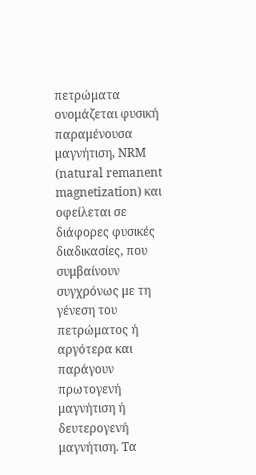πετρώματα ονομάζεται φυσική παραμένουσα μαγνήτιση, ΝRM (natural remanent magnetization) και οφείλεται σε διάφορες φυσικές διαδικασίες, που συμβαίνουν συγχρόνως με τη γένεση του πετρώματος ή αργότερα και παράγουν πρωτογενή μαγνήτιση ή δευτερογενή μαγνήτιση. Τα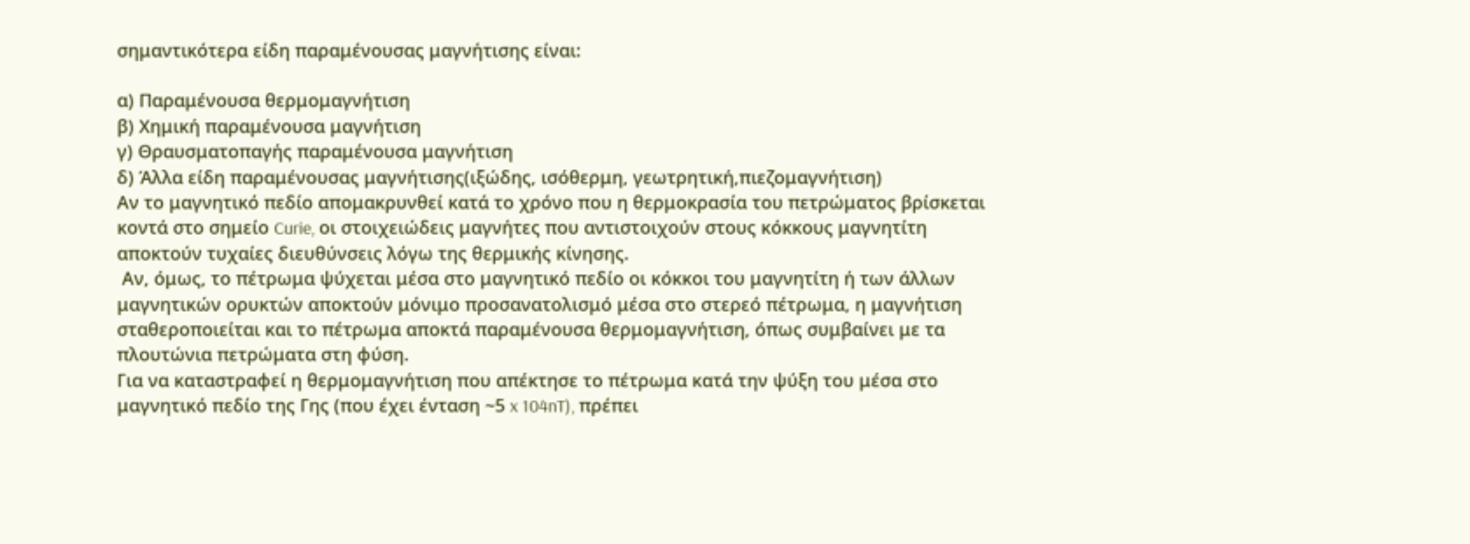σημαντικότερα είδη παραμένουσας μαγνήτισης είναι:

α) Παραμένουσα θερμομαγνήτιση
β) Χημική παραμένουσα μαγνήτιση
γ) Θραυσματοπαγής παραμένουσα μαγνήτιση
δ) Άλλα είδη παραμένουσας μαγνήτισης(ιξώδης, ισόθερμη, γεωτρητική,πιεζομαγνήτιση)
Αν το μαγνητικό πεδίο απομακρυνθεί κατά το χρόνο που η θερμοκρασία του πετρώματος βρίσκεται κοντά στο σημείο Curie, οι στοιχειώδεις μαγνήτες που αντιστοιχούν στους κόκκους μαγνητίτη αποκτούν τυχαίες διευθύνσεις λόγω της θερμικής κίνησης.
 Αν, όμως, το πέτρωμα ψύχεται μέσα στο μαγνητικό πεδίο οι κόκκοι του μαγνητίτη ή των άλλων μαγνητικών ορυκτών αποκτούν μόνιμο προσανατολισμό μέσα στο στερεό πέτρωμα, η μαγνήτιση σταθεροποιείται και το πέτρωμα αποκτά παραμένουσα θερμομαγνήτιση, όπως συμβαίνει με τα πλουτώνια πετρώματα στη φύση.
Για να καταστραφεί η θερμομαγνήτιση που απέκτησε το πέτρωμα κατά την ψύξη του μέσα στο μαγνητικό πεδίο της Γης (που έχει ένταση ~5 x 104nT), πρέπει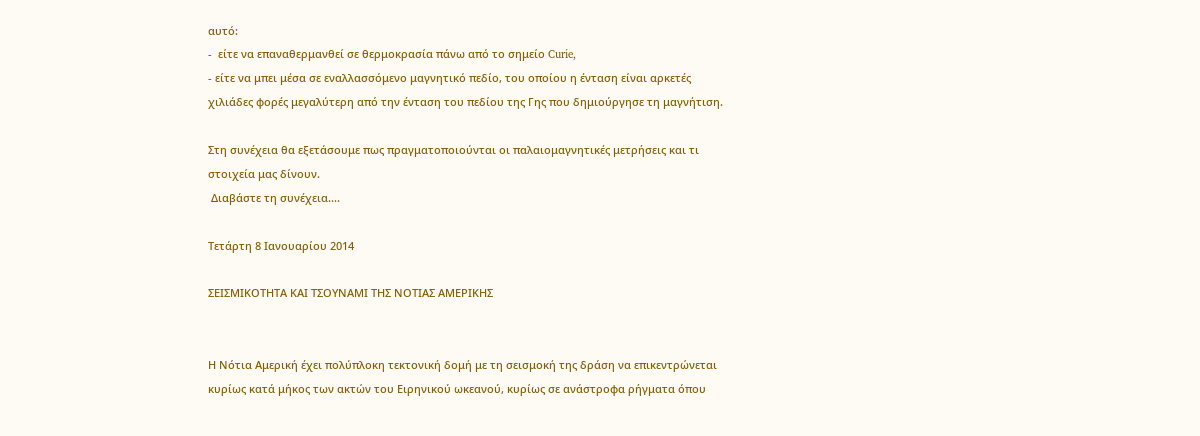αυτό:
-  είτε να επαναθερμανθεί σε θερμοκρασία πάνω από το σημείο Curie,
- είτε να μπει μέσα σε εναλλασσόμενο μαγνητικό πεδίο, του οποίου η ένταση είναι αρκετές χιλιάδες φορές μεγαλύτερη από την ένταση του πεδίου της Γης που δημιούργησε τη μαγνήτιση.

Στη συνέχεια θα εξετάσουμε πως πραγματοποιούνται οι παλαιομαγνητικές μετρήσεις και τι στοιχεία μας δίνουν.
 Διαβάστε τη συνέχεια....

Τετάρτη 8 Ιανουαρίου 2014

ΣΕΙΣΜΙΚΟΤΗΤΑ ΚΑΙ ΤΣΟΥΝΑΜΙ ΤΗΣ ΝΟΤΙΑΣ ΑΜΕΡΙΚΗΣ


Η Νότια Αμερική έχει πολύπλοκη τεκτονική δομή με τη σεισμοκή της δράση να επικεντρώνεται κυρίως κατά μήκος των ακτών του Ειρηνικού ωκεανού, κυρίως σε ανάστροφα ρήγματα όπου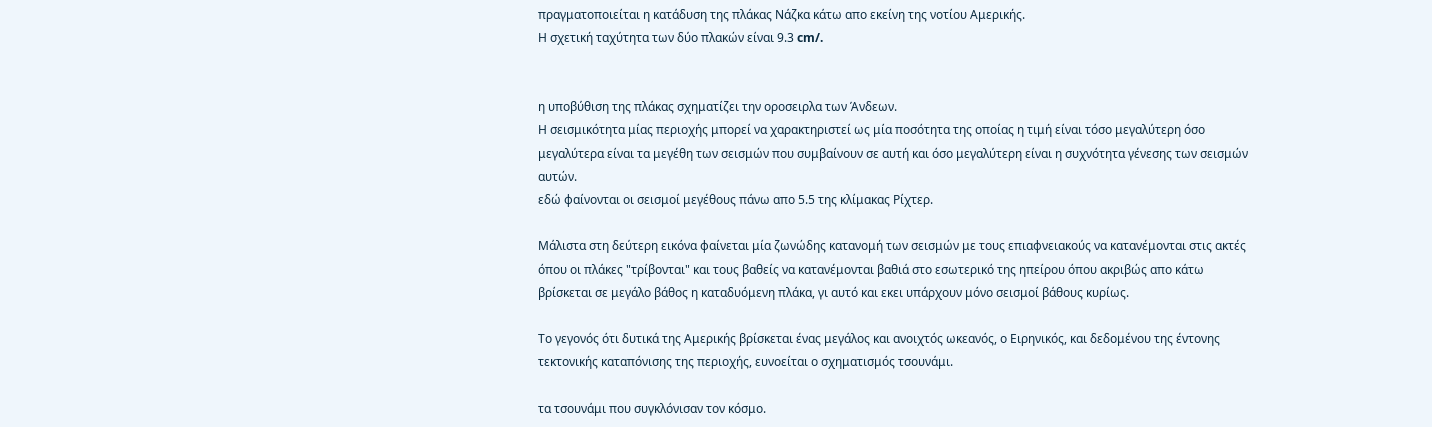πραγματοποιείται η κατάδυση της πλάκας Νάζκα κάτω απο εκείνη της νοτίου Αμερικής.
Η σχετική ταχύτητα των δύο πλακών είναι 9.3 cm/.


η υποβύθιση της πλάκας σχηματίζει την οροσειρλα των Άνδεων.
Η σεισμικότητα μίας περιοχής μπορεί να χαρακτηριστεί ως μία ποσότητα της οποίας η τιμή είναι τόσο μεγαλύτερη όσο μεγαλύτερα είναι τα μεγέθη των σεισμών που συμβαίνουν σε αυτή και όσο μεγαλύτερη είναι η συχνότητα γένεσης των σεισμών αυτών.
εδώ φαίνονται οι σεισμοί μεγέθους πάνω απο 5.5 της κλίμακας Ρίχτερ.

Μάλιστα στη δεύτερη εικόνα φαίνεται μία ζωνώδης κατανομή των σεισμών με τους επιαφνειακούς να κατανέμονται στις ακτές όπου οι πλάκες "τρίβονται" και τους βαθείς να κατανέμονται βαθιά στο εσωτερικό της ηπείρου όπου ακριβώς απο κάτω βρίσκεται σε μεγάλο βάθος η καταδυόμενη πλάκα, γι αυτό και εκει υπάρχουν μόνο σεισμοί βάθους κυρίως.

Το γεγονός ότι δυτικά της Αμερικής βρίσκεται ένας μεγάλος και ανοιχτός ωκεανός, ο Ειρηνικός, και δεδομένου της έντονης τεκτονικής καταπόνισης της περιοχής, ευνοείται ο σχηματισμός τσουνάμι.

τα τσουνάμι που συγκλόνισαν τον κόσμο.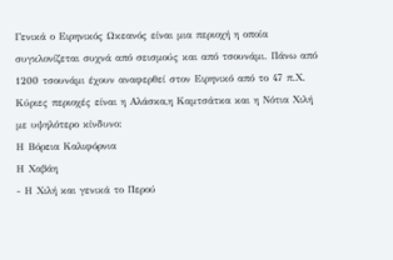Γενικά ο Ειρηνικός Ωκεανός είναι μια περιοχή η οποία συγκλονίζεται συχνά από σεισμούς και από τσουνάμι. Πάνω από 1200 τσουνάμι έχουν αναφερθεί στον Ειρηνικό από το 47 π.Χ.
Κύριες περιοχές είναι η Αλάσκα,η Καμτσάτκα και η Νότια Χιλή με υψηλότερο κίνδυνο:
Η Βόρεια Καλιφόρνια
Η Χαβάη
- Η Χιλή και γενικά το Περού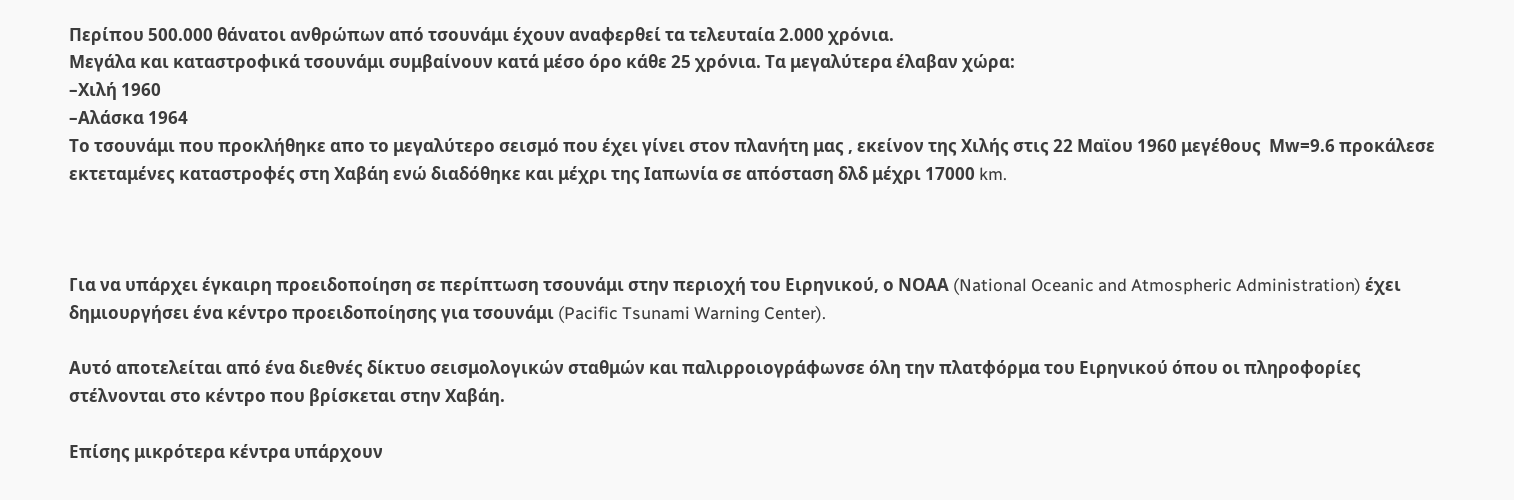Περίπου 500.000 θάνατοι ανθρώπων από τσουνάμι έχουν αναφερθεί τα τελευταία 2.000 χρόνια.
Μεγάλα και καταστροφικά τσουνάμι συμβαίνουν κατά μέσο όρο κάθε 25 χρόνια. Τα μεγαλύτερα έλαβαν χώρα:
–Χιλή 1960
–Αλάσκα 1964
Το τσουνάμι που προκλήθηκε απο το μεγαλύτερο σεισμό που έχει γίνει στον πλανήτη μας , εκείνον της Χιλής στις 22 Μαϊου 1960 μεγέθους  Μw=9.6 προκάλεσε εκτεταμένες καταστροφές στη Χαβάη ενώ διαδόθηκε και μέχρι της Ιαπωνία σε απόσταση δλδ μέχρι 17000 km.



Για να υπάρχει έγκαιρη προειδοποίηση σε περίπτωση τσουνάμι στην περιοχή του Ειρηνικού, ο ΝΟΑΑ (National Oceanic and Atmospheric Administration) έχει δημιουργήσει ένα κέντρο προειδοποίησης για τσουνάμι (Pacific Tsunami Warning Center).

Αυτό αποτελείται από ένα διεθνές δίκτυο σεισμολογικών σταθμών και παλιρροιογράφωνσε όλη την πλατφόρμα του Ειρηνικού όπου οι πληροφορίες στέλνονται στο κέντρο που βρίσκεται στην Χαβάη.

Επίσης μικρότερα κέντρα υπάρχουν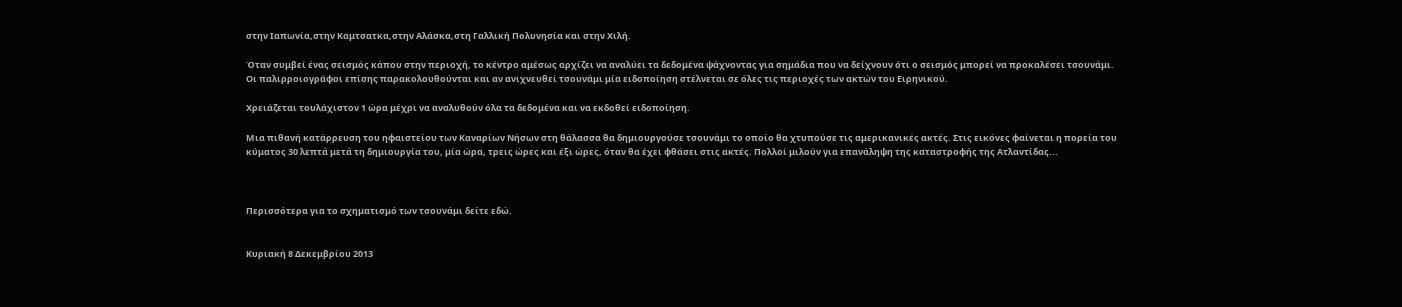στην Ιαπωνία,στην Καμτσατκα,στην Αλάσκα,στη Γαλλική Πολυνησία και στην Χιλή.

Όταν συμβεί ένας σεισμός κάπου στην περιοχή, το κέντρο αμέσως αρχίζει να αναλύει τα δεδομένα ψάχνοντας για σημάδια που να δείχνουν ότι ο σεισμός μπορεί να προκαλέσει τσουνάμι. Οι παλιρροιογράφοι επίσης παρακολουθούνται και αν ανιχνευθεί τσουνάμι μία ειδοποίηση στέλνεται σε όλες τις περιοχές των ακτών του Ειρηνικού.

Χρειάζεται τουλάχιστον 1 ώρα μέχρι να αναλυθούν όλα τα δεδομένα και να εκδοθεί ειδοποίηση.

Μια πιθανή κατάρρευση του ηφαιστείου των Καναρίων Νήσων στη θάλασσα θα δημιουργούσε τσουνάμι το οποίο θα χτυπούσε τις αμερικανικές ακτές. Στις εικόνες φαίνεται η πορεία του κύματος 30 λεπτά μετά τη δημιουργία του, μία ώρα, τρεις ώρες και έξι ώρες, όταν θα έχει φθάσει στις ακτές. Πολλοί μιλούν για επανάληψη της καταστροφής της Ατλαντίδας...



Περισσότερα για το σχηματισμό των τσουνάμι δείτε εδώ.


Κυριακή 8 Δεκεμβρίου 2013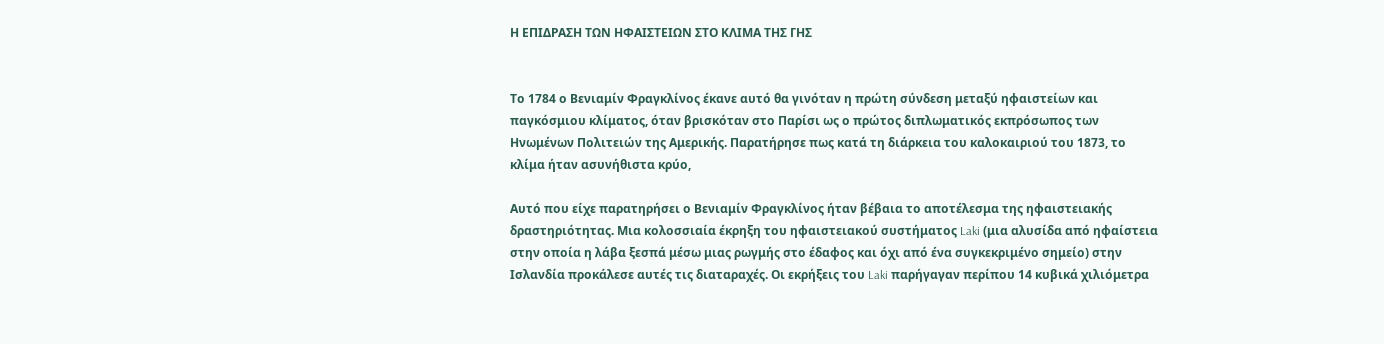Η ΕΠΙΔΡΑΣΗ ΤΩΝ ΗΦΑΙΣΤΕΙΩΝ ΣΤΟ ΚΛΙΜΑ ΤΗΣ ΓΗΣ


Το 1784 ο Βενιαμίν Φραγκλίνος έκανε αυτό θα γινόταν η πρώτη σύνδεση μεταξύ ηφαιστείων και παγκόσμιου κλίματος, όταν βρισκόταν στο Παρίσι ως ο πρώτος διπλωματικός εκπρόσωπος των Ηνωμένων Πολιτειών της Αμερικής. Παρατήρησε πως κατά τη διάρκεια του καλοκαιριού του 1873, το κλίμα ήταν ασυνήθιστα κρύο,

Αυτό που είχε παρατηρήσει ο Βενιαμίν Φραγκλίνος ήταν βέβαια το αποτέλεσμα της ηφαιστειακής δραστηριότητας. Μια κολοσσιαία έκρηξη του ηφαιστειακού συστήματος Laki (μια αλυσίδα από ηφαίστεια στην οποία η λάβα ξεσπά μέσω μιας ρωγμής στο έδαφος και όχι από ένα συγκεκριμένο σημείο) στην Ισλανδία προκάλεσε αυτές τις διαταραχές. Οι εκρήξεις του Laki παρήγαγαν περίπου 14 κυβικά χιλιόμετρα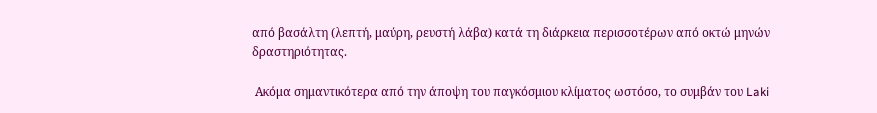από βασάλτη (λεπτή, μαύρη, ρευστή λάβα) κατά τη διάρκεια περισσοτέρων από οκτώ μηνών δραστηριότητας.

 Ακόμα σημαντικότερα από την άποψη του παγκόσμιου κλίματος ωστόσο, το συμβάν του Laki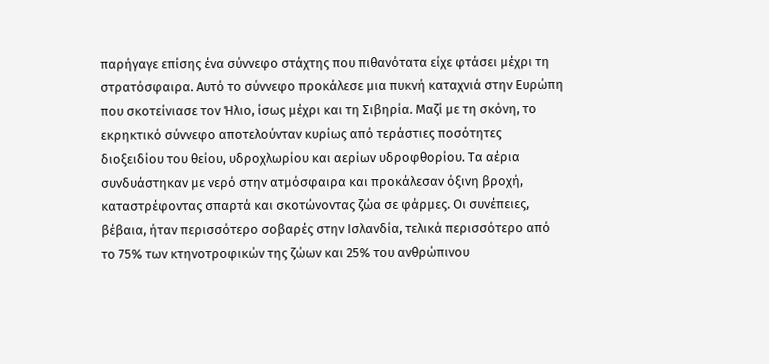παρήγαγε επίσης ένα σύννεφο στάχτης που πιθανότατα είχε φτάσει μέχρι τη στρατόσφαιρα. Αυτό το σύννεφο προκάλεσε μια πυκνή καταχνιά στην Ευρώπη που σκοτείνιασε τον Ήλιο, ίσως μέχρι και τη Σιβηρία. Μαζί με τη σκόνη, το εκρηκτικό σύννεφο αποτελούνταν κυρίως από τεράστιες ποσότητες διοξειδίου του θείου, υδροχλωρίου και αερίων υδροφθορίου. Τα αέρια συνδυάστηκαν με νερό στην ατμόσφαιρα και προκάλεσαν όξινη βροχή, καταστρέφοντας σπαρτά και σκοτώνοντας ζώα σε φάρμες. Οι συνέπειες, βέβαια, ήταν περισσότερο σοβαρές στην Ισλανδία, τελικά περισσότερο από το 75% των κτηνοτροφικών της ζώων και 25% του ανθρώπινου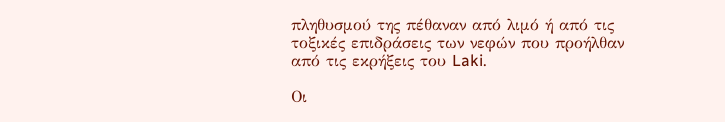πληθυσμού της πέθαναν από λιμό ή από τις τοξικές επιδράσεις των νεφών που προήλθαν από τις εκρήξεις του Laki.

Οι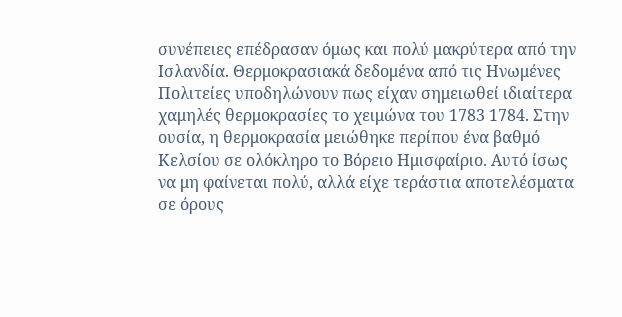συνέπειες επέδρασαν όμως και πολύ μακρύτερα από την Ισλανδία. Θερμοκρασιακά δεδομένα από τις Ηνωμένες Πολιτείες υποδηλώνουν πως είχαν σημειωθεί ιδιαίτερα χαμηλές θερμοκρασίες το χειμώνα του 1783 1784. Στην ουσία, η θερμοκρασία μειώθηκε περίπου ένα βαθμό Κελσίου σε ολόκληρο το Βόρειο Ημισφαίριο. Αυτό ίσως να μη φαίνεται πολύ, αλλά είχε τεράστια αποτελέσματα σε όρους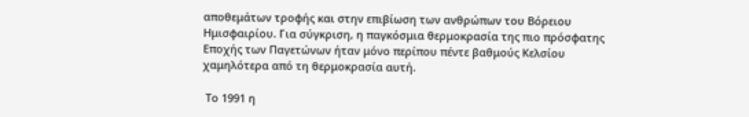αποθεμάτων τροφής και στην επιβίωση των ανθρώπων του Βόρειου Ημισφαιρίου. Για σύγκριση, η παγκόσμια θερμοκρασία της πιο πρόσφατης Εποχής των Παγετώνων ήταν μόνο περίπου πέντε βαθμούς Κελσίου χαμηλότερα από τη θερμοκρασία αυτή.

 Το 1991 η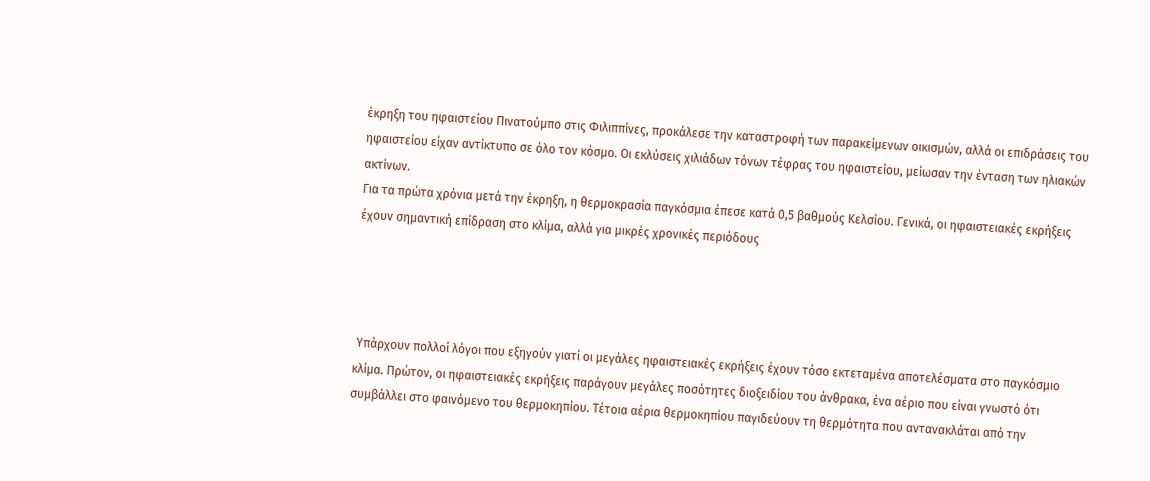έκρηξη του ηφαιστείου Πινατούμπο στις Φιλιππίνες, προκάλεσε την καταστροφή των παρακείμενων οικισμών, αλλά οι επιδράσεις του ηφαιστείου είχαν αντίκτυπο σε όλο τον κόσμο. Οι εκλύσεις χιλιάδων τόνων τέφρας του ηφαιστείου, μείωσαν την ένταση των ηλιακών ακτίνων.
Για τα πρώτα χρόνια μετά την έκρηξη, η θερμοκρασία παγκόσμια έπεσε κατά 0,5 βαθμούς Κελσίου. Γενικά, οι ηφαιστειακές εκρήξεις έχουν σημαντική επίδραση στο κλίμα, αλλά για μικρές χρονικές περιόδους




 Υπάρχουν πολλοί λόγοι που εξηγούν γιατί οι μεγάλες ηφαιστειακές εκρήξεις έχουν τόσο εκτεταμένα αποτελέσματα στο παγκόσμιο κλίμα. Πρώτον, οι ηφαιστειακές εκρήξεις παράγουν μεγάλες ποσότητες διοξειδίου του άνθρακα, ένα αέριο που είναι γνωστό ότι συμβάλλει στο φαινόμενο του θερμοκηπίου. Τέτοια αέρια θερμοκηπίου παγιδεύουν τη θερμότητα που αντανακλάται από την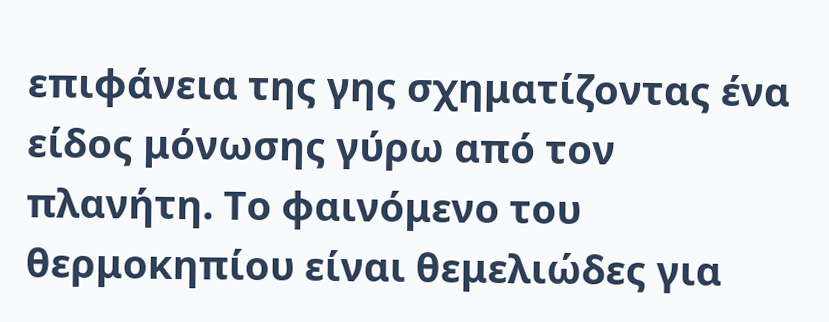επιφάνεια της γης σχηματίζοντας ένα είδος μόνωσης γύρω από τον πλανήτη. Το φαινόμενο του θερμοκηπίου είναι θεμελιώδες για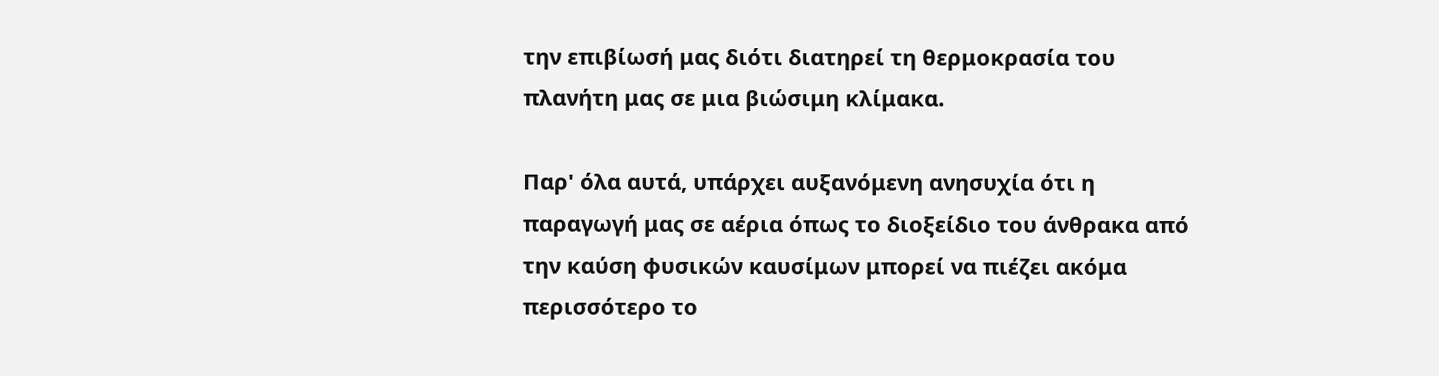την επιβίωσή μας διότι διατηρεί τη θερμοκρασία του πλανήτη μας σε μια βιώσιμη κλίμακα.

Παρ' όλα αυτά, υπάρχει αυξανόμενη ανησυχία ότι η παραγωγή μας σε αέρια όπως το διοξείδιο του άνθρακα από την καύση φυσικών καυσίμων μπορεί να πιέζει ακόμα περισσότερο το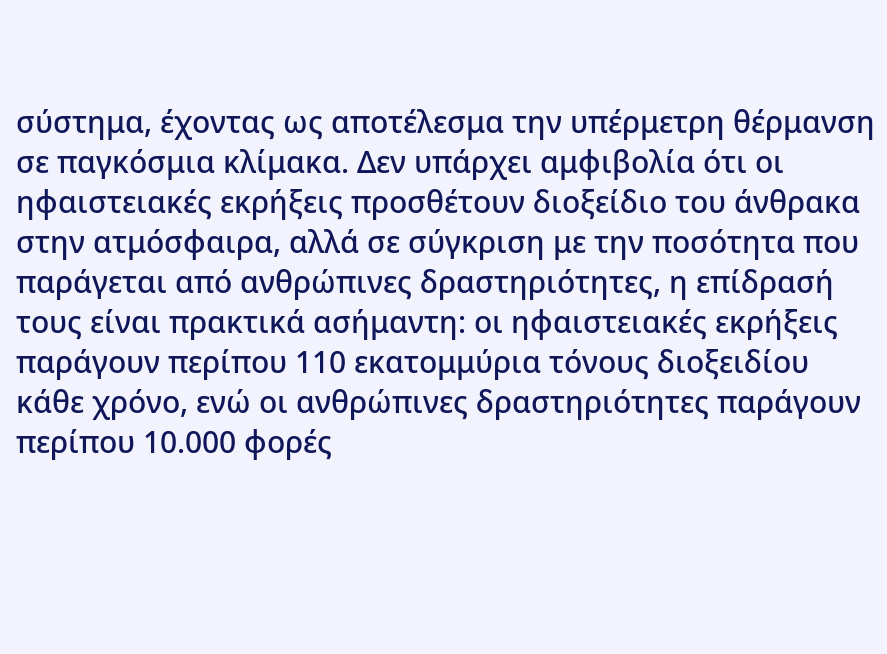σύστημα, έχοντας ως αποτέλεσμα την υπέρμετρη θέρμανση σε παγκόσμια κλίμακα. Δεν υπάρχει αμφιβολία ότι οι ηφαιστειακές εκρήξεις προσθέτουν διοξείδιο του άνθρακα στην ατμόσφαιρα, αλλά σε σύγκριση με την ποσότητα που παράγεται από ανθρώπινες δραστηριότητες, η επίδρασή τους είναι πρακτικά ασήμαντη: οι ηφαιστειακές εκρήξεις παράγουν περίπου 110 εκατομμύρια τόνους διοξειδίου κάθε χρόνο, ενώ οι ανθρώπινες δραστηριότητες παράγουν περίπου 10.000 φορές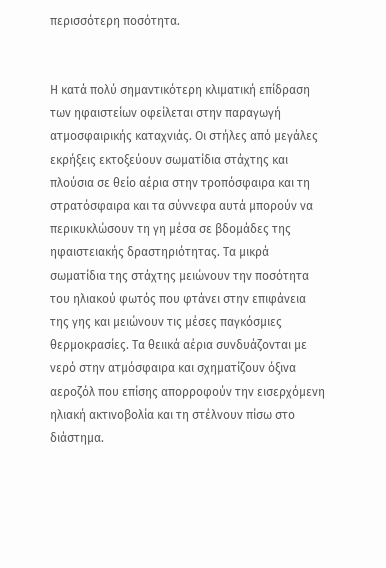περισσότερη ποσότητα.


Η κατά πολύ σημαντικότερη κλιματική επίδραση των ηφαιστείων οφείλεται στην παραγωγή ατμοσφαιρικής καταχνιάς. Οι στήλες από μεγάλες εκρήξεις εκτοξεύουν σωματίδια στάχτης και πλούσια σε θείο αέρια στην τροπόσφαιρα και τη στρατόσφαιρα και τα σύννεφα αυτά μπορούν να περικυκλώσουν τη γη μέσα σε βδομάδες της ηφαιστειακής δραστηριότητας. Τα μικρά σωματίδια της στάχτης μειώνουν την ποσότητα του ηλιακού φωτός που φτάνει στην επιφάνεια της γης και μειώνουν τις μέσες παγκόσμιες θερμοκρασίες. Τα θειικά αέρια συνδυάζονται με νερό στην ατμόσφαιρα και σχηματίζουν όξινα αεροζόλ που επίσης απορροφούν την εισερχόμενη ηλιακή ακτινοβολία και τη στέλνουν πίσω στο διάστημα.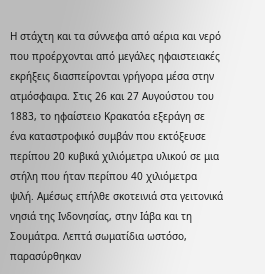Η στάχτη και τα σύννεφα από αέρια και νερό που προέρχονται από μεγάλες ηφαιστειακές εκρήξεις διασπείρονται γρήγορα μέσα στην ατμόσφαιρα. Στις 26 και 27 Αυγούστου του 1883, το ηφαίστειο Κρακατόα εξεράγη σε ένα καταστροφικό συμβάν που εκτόξευσε περίπου 20 κυβικά χιλιόμετρα υλικού σε μια στήλη που ήταν περίπου 40 χιλιόμετρα ψιλή. Αμέσως επήλθε σκοτεινιά στα γειτονικά νησιά της Ινδονησίας, στην Ιάβα και τη Σουμάτρα. Λεπτά σωματίδια ωστόσο, παρασύρθηκαν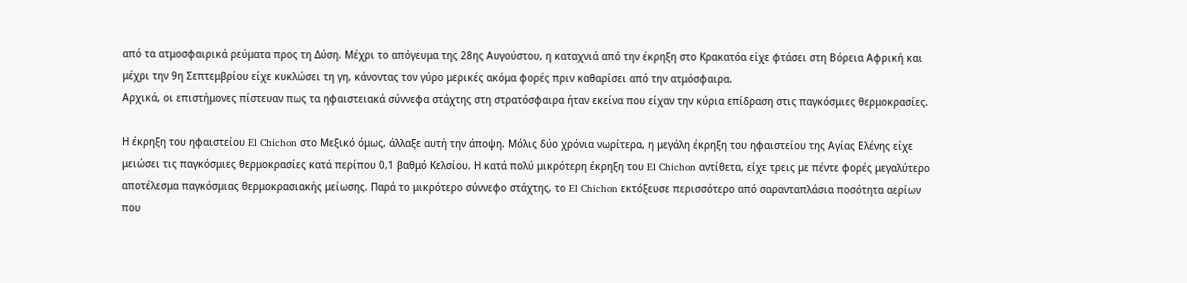από τα ατμοσφαιρικά ρεύματα προς τη Δύση. Μέχρι το απόγευμα της 28ης Αυγούστου, η καταχνιά από την έκρηξη στο Κρακατόα είχε φτάσει στη Βόρεια Αφρική και μέχρι την 9η Σεπτεμβρίου είχε κυκλώσει τη γη, κάνοντας τον γύρο μερικές ακόμα φορές πριν καθαρίσει από την ατμόσφαιρα.
Αρχικά, οι επιστήμονες πίστευαν πως τα ηφαιστειακά σύννεφα στάχτης στη στρατόσφαιρα ήταν εκείνα που είχαν την κύρια επίδραση στις παγκόσμιες θερμοκρασίες.

Η έκρηξη του ηφαιστείου El Chichon στο Μεξικό όμως, άλλαξε αυτή την άποψη. Μόλις δύο χρόνια νωρίτερα, η μεγάλη έκρηξη του ηφαιστείου της Αγίας Ελένης είχε μειώσει τις παγκόσμιες θερμοκρασίες κατά περίπου 0,1 βαθμό Κελσίου. Η κατά πολύ μικρότερη έκρηξη του El Chichon αντίθετα, είχε τρεις με πέντε φορές μεγαλύτερο αποτέλεσμα παγκόσμιας θερμοκρασιακής μείωσης. Παρά το μικρότερο σύννεφο στάχτης, το El Chichon εκτόξευσε περισσότερο από σαρανταπλάσια ποσότητα αερίων που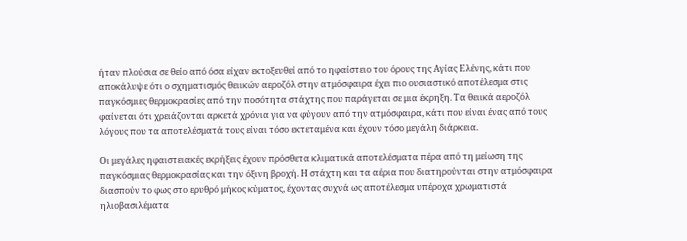ήταν πλούσια σε θείο από όσα είχαν εκτοξευθεί από το ηφαίστειο του όρους της Αγίας Ελένης, κάτι που αποκάλυψε ότι ο σχηματισμός θειικών αεροζόλ στην ατμόσφαιρα έχει πιο ουσιαστικό αποτέλεσμα στις παγκόσμιες θερμοκρασίες από την ποσότητα στάχτης που παράγεται σε μια έκρηξη. Τα θειικά αεροζόλ φαίνεται ότι χρειάζονται αρκετά χρόνια για να φύγουν από την ατμόσφαιρα, κάτι που είναι ένας από τους λόγους που τα αποτελέσματά τους είναι τόσο εκτεταμένα και έχουν τόσο μεγάλη διάρκεια.

Οι μεγάλες ηφαιστειακές εκρήξεις έχουν πρόσθετα κλιματικά αποτελέσματα πέρα από τη μείωση της παγκόσμιας θερμοκρασίας και την όξινη βροχή. Η στάχτη και τα αέρια που διατηρούνται στην ατμόσφαιρα διασπούν το φως στο ερυθρό μήκος κύματος, έχοντας συχνά ως αποτέλεσμα υπέροχα χρωματιστά ηλιοβασιλέματα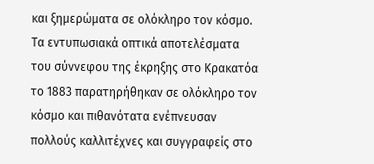και ξημερώματα σε ολόκληρο τον κόσμο. Τα εντυπωσιακά οπτικά αποτελέσματα του σύννεφου της έκρηξης στο Κρακατόα το 1883 παρατηρήθηκαν σε ολόκληρο τον κόσμο και πιθανότατα ενέπνευσαν πολλούς καλλιτέχνες και συγγραφείς στο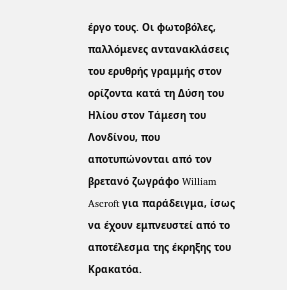έργο τους. Οι φωτοβόλες, παλλόμενες αντανακλάσεις του ερυθρής γραμμής στον ορίζοντα κατά τη Δύση του Ηλίου στον Τάμεση του Λονδίνου, που αποτυπώνονται από τον βρετανό ζωγράφο William Ascroft για παράδειγμα, ίσως να έχουν εμπνευστεί από το αποτέλεσμα της έκρηξης του Κρακατόα.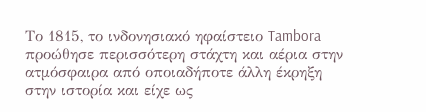Το 1815, το ινδονησιακό ηφαίστειο Tambora προώθησε περισσότερη στάχτη και αέρια στην ατμόσφαιρα από οποιαδήποτε άλλη έκρηξη στην ιστορία και είχε ως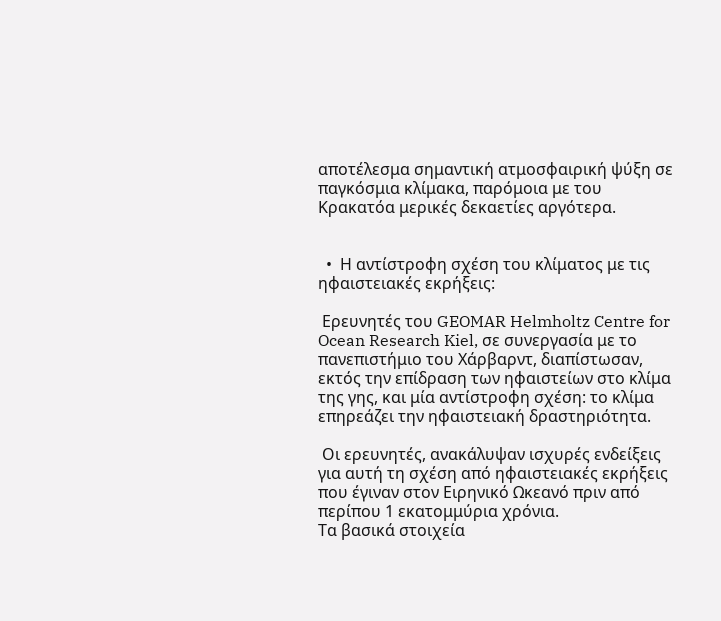αποτέλεσμα σημαντική ατμοσφαιρική ψύξη σε παγκόσμια κλίμακα, παρόμοια με του Κρακατόα μερικές δεκαετίες αργότερα.


  •  Η αντίστροφη σχέση του κλίματος με τις ηφαιστειακές εκρήξεις:

 Ερευνητές του GEOMAR Helmholtz Centre for Ocean Research Kiel, σε συνεργασία με το πανεπιστήμιο του Χάρβαρντ, διαπίστωσαν, εκτός την επίδραση των ηφαιστείων στο κλίμα της γης, και μία αντίστροφη σχέση: το κλίμα επηρεάζει την ηφαιστειακή δραστηριότητα.

 Οι ερευνητές, ανακάλυψαν ισχυρές ενδείξεις για αυτή τη σχέση από ηφαιστειακές εκρήξεις που έγιναν στον Ειρηνικό Ωκεανό πριν από περίπου 1 εκατομμύρια χρόνια.
Τα βασικά στοιχεία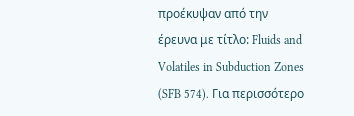προέκυψαν από την έρευνα με τίτλο: Fluids and Volatiles in Subduction Zones (SFB 574). Για περισσότερο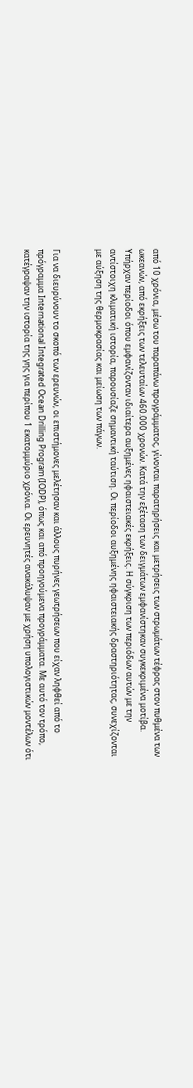από 10 χρόνια, μέσω του παραπάνω προγράμματος, γίνονται παρατηρήσεις και μετρήσεις των στρωμάτων τέφρας στον πυθμένα των ωκεανών, από εκρήξεις των τελευταίων 460.000 χρονών. Κατά την εξέταση των δειγμάτων εμφανίστηκαν συγκεκριμένα μοτίβα. Υπήρχαν περίοδοι όπου εμφανίζονταν ιδιαίτερα αυξημένες ηφαιστειακές εκρήξεις. Η σύγκριση των περιόδων αυτών με την αντίστοιχη κλιματική ιστορία, παρουσίαζε σημαντική ταύτιση. Οι περίοδοι αυξημένης ηφαιστειακής δραστηριότητας, συνεχίζονται με αύξηση της θερμοκρασίας και μείωση των πάγων.


Για να διευρύνουν το σκοπό των ερευνών, οι επιστήμονες μελέτησαν και άλλους πυρήνες γεωτρήσεων που είχαν ληφθεί από το πρόγραμμα International Integrated Ocean Drilling Program (IODP), όπως και από προηγούμενα προγράμματα. Με αυτό τον τρόπο, κατέγραψαν την ιστορία της γης για περίπου 1 εκατομμύριο χρόνια. Οι ερευνητές ανακάλυψαν με χρήση υπολογιστικών μοντέλων ότι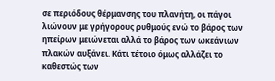σε περιόδους θέρμανσης του πλανήτη, οι πάγοι λιώνουν με γρήγορους ρυθμούς ενώ το βάρος των ηπείρων μειώνεται αλλά το βάρος των ωκεάνιων πλακών αυξάνει. Κάτι τέτοιο όμως αλλάζει το καθεστώς των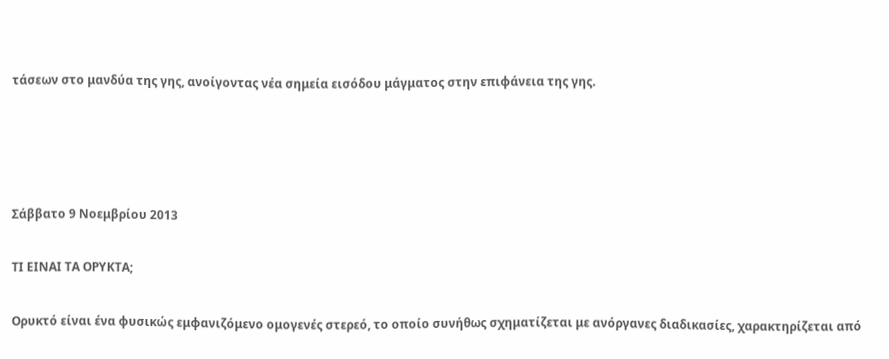τάσεων στο μανδύα της γης, ανοίγοντας νέα σημεία εισόδου μάγματος στην επιφάνεια της γης.




Σάββατο 9 Νοεμβρίου 2013

ΤΙ ΕΙΝΑΙ ΤΑ ΟΡΥΚΤΑ;

Ορυκτό είναι ένα φυσικώς εμφανιζόμενο ομογενές στερεό, το οποίο συνήθως σχηματίζεται με ανόργανες διαδικασίες, χαρακτηρίζεται από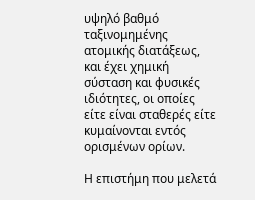υψηλό βαθμό ταξινομημένης ατομικής διατάξεως, και έχει χημική σύσταση και φυσικές ιδιότητες, οι οποίες είτε είναι σταθερές είτε κυμαίνονται εντός ορισμένων ορίων.

Η επιστήμη που μελετά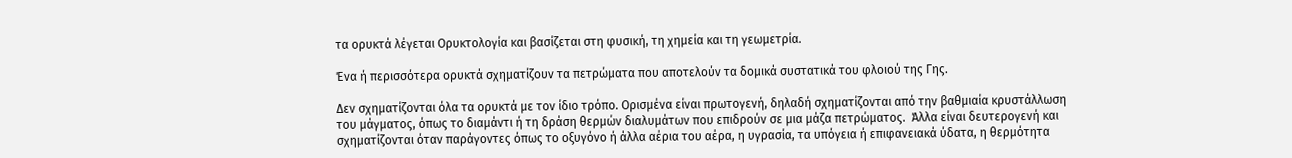τα ορυκτά λέγεται Ορυκτολογία και βασίζεται στη φυσική, τη χημεία και τη γεωμετρία.

Ένα ή περισσότερα ορυκτά σχηματίζουν τα πετρώματα που αποτελούν τα δομικά συστατικά του φλοιού της Γης.

Δεν σχηματίζονται όλα τα ορυκτά με τον ίδιο τρόπο. Ορισμένα είναι πρωτογενή, δηλαδή σχηματίζονται από την βαθμιαία κρυστάλλωση του μάγματος, όπως το διαμάντι ή τη δράση θερμών διαλυμάτων που επιδρούν σε μια μάζα πετρώματος.  Άλλα είναι δευτερογενή και σχηματίζονται όταν παράγοντες όπως το οξυγόνο ή άλλα αέρια του αέρα, η υγρασία, τα υπόγεια ή επιφανειακά ύδατα, η θερμότητα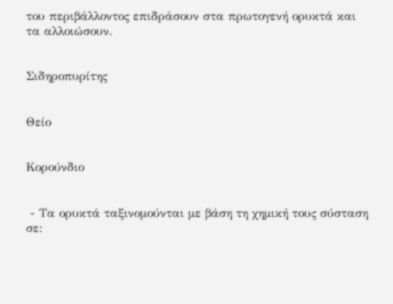του περιβάλλοντος επιδράσουν στα πρωτογενή ορυκτά και τα αλλοιώσουν.


Σιδηροπυρίτης


Θείο


Κορούνδιο


 - Τα ορυκτά ταξινομούνται με βάση τη χημική τους σύσταση σε: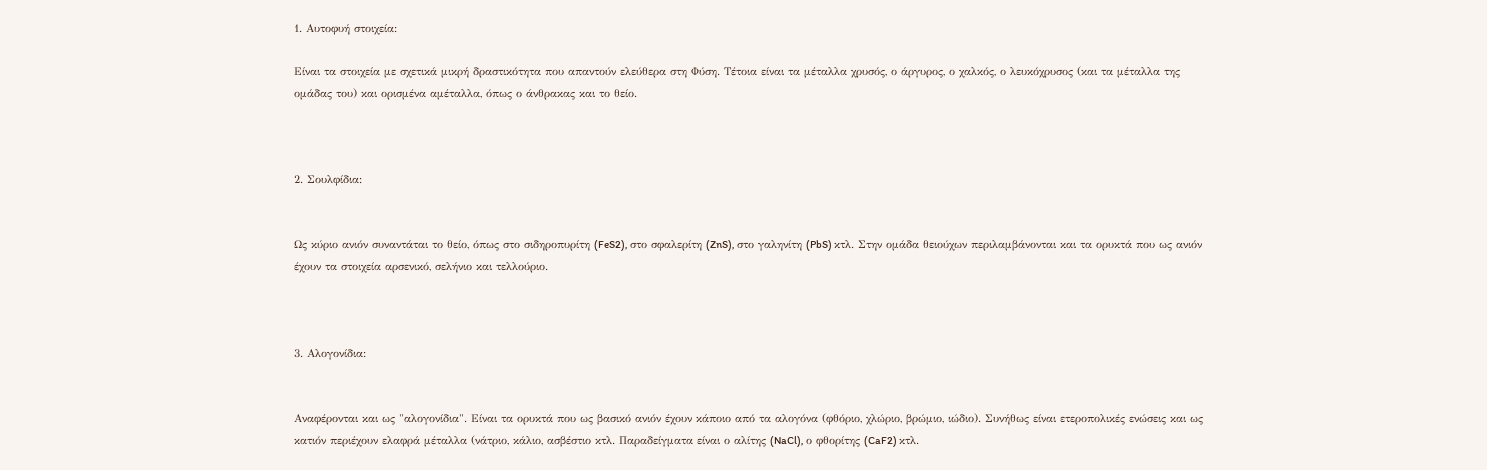1. Αυτοφυή στοιχεία:

Είναι τα στοιχεία με σχετικά μικρή δραστικότητα που απαντούν ελεύθερα στη Φύση. Τέτοια είναι τα μέταλλα χρυσός, ο άργυρος, ο χαλκός, ο λευκόχρυσος (και τα μέταλλα της ομάδας του) και ορισμένα αμέταλλα, όπως ο άνθρακας και το θείο.



2. Σουλφίδια:


Ως κύριο ανιόν συναντάται το θείο, όπως στο σιδηροπυρίτη (FeS2), στο σφαλερίτη (ZnS), στο γαληνίτη (PbS) κτλ. Στην ομάδα θειούχων περιλαμβάνονται και τα ορυκτά που ως ανιόν έχουν τα στοιχεία αρσενικό, σελήνιο και τελλούριο.



3. Αλογονίδια:


Αναφέρονται και ως "αλογονίδια". Είναι τα ορυκτά που ως βασικό ανιόν έχουν κάποιο από τα αλογόνα (φθόριο, χλώριο, βρώμιο, ιώδιο). Συνήθως είναι ετεροπολικές ενώσεις και ως κατιόν περιέχουν ελαφρά μέταλλα (νάτριο, κάλιο, ασβέστιο κτλ. Παραδείγματα είναι ο αλίτης (NaCl), ο φθορίτης (CaF2) κτλ.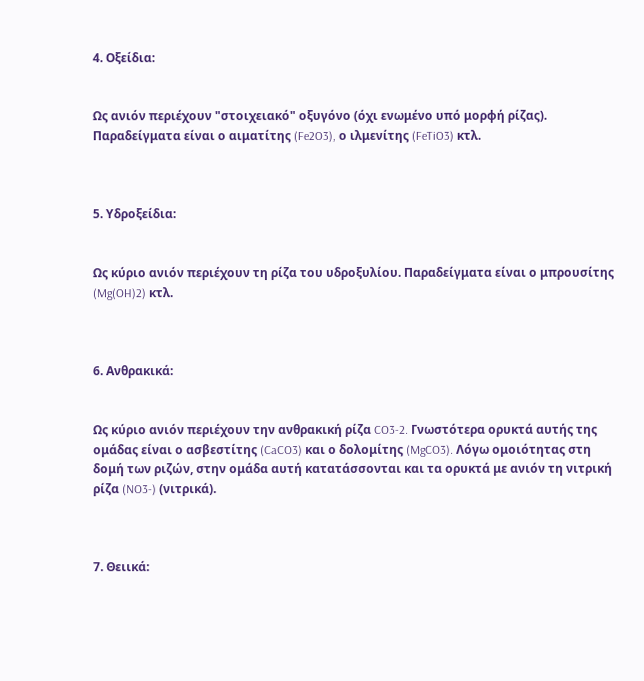4. Οξείδια:


Ως ανιόν περιέχουν "στοιχειακό" οξυγόνο (όχι ενωμένο υπό μορφή ρίζας). Παραδείγματα είναι ο αιματίτης (Fe2O3), ο ιλμενίτης (FeTiO3) κτλ.



5. Υδροξείδια:


Ως κύριο ανιόν περιέχουν τη ρίζα του υδροξυλίου. Παραδείγματα είναι ο μπρουσίτης (Mg(OH)2) κτλ.



6. Ανθρακικά:


Ως κύριο ανιόν περιέχουν την ανθρακική ρίζα CO3-2. Γνωστότερα ορυκτά αυτής της ομάδας είναι ο ασβεστίτης (CaCO3) και ο δολομίτης (MgCO3). Λόγω ομοιότητας στη δομή των ριζών, στην ομάδα αυτή κατατάσσονται και τα ορυκτά με ανιόν τη νιτρική ρίζα (NO3-) (νιτρικά).



7. Θειικά: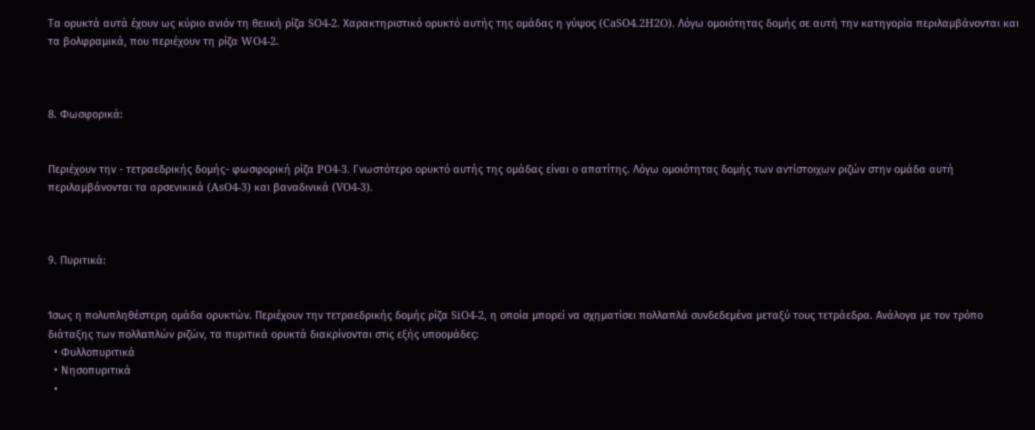Τα ορυκτά αυτά έχουν ως κύριο ανιόν τη θειική ρίζα SO4-2. Χαρακτηριστικό ορυκτό αυτής της ομάδας η γύψος (CaSO4.2H2O). Λόγω ομοιότητας δομής σε αυτή την κατηγορία περιλαμβάνονται και τα βολφραμικά, που περιέχουν τη ρίζα WO4-2.



8. Φωσφορικά:


Περιέχουν την - τετραεδρικής δομής- φωσφορική ρίζα PO4-3. Γνωστότερο ορυκτό αυτής της ομάδας είναι ο απατίτης. Λόγω ομοιότητας δομής των αντίστοιχων ριζών στην ομάδα αυτή περιλαμβάνονται τα αρσενικικά (AsO4-3) και βαναδινικά (VO4-3).



9. Πυριτικά:


Ίσως η πολυπληθέστερη ομάδα ορυκτών. Περιέχουν την τετραεδρικής δομής ρίζα SiO4-2, η οποία μπορεί να σχηματίσει πολλαπλά συνδεδεμένα μεταξύ τους τετράεδρα. Ανάλογα με τον τρόπο διάταξης των πολλαπλών ριζών, τα πυριτικά ορυκτά διακρίνονται στις εξής υποομάδες:
  • Φυλλοπυριτικά
  • Νησοπυριτικά
  •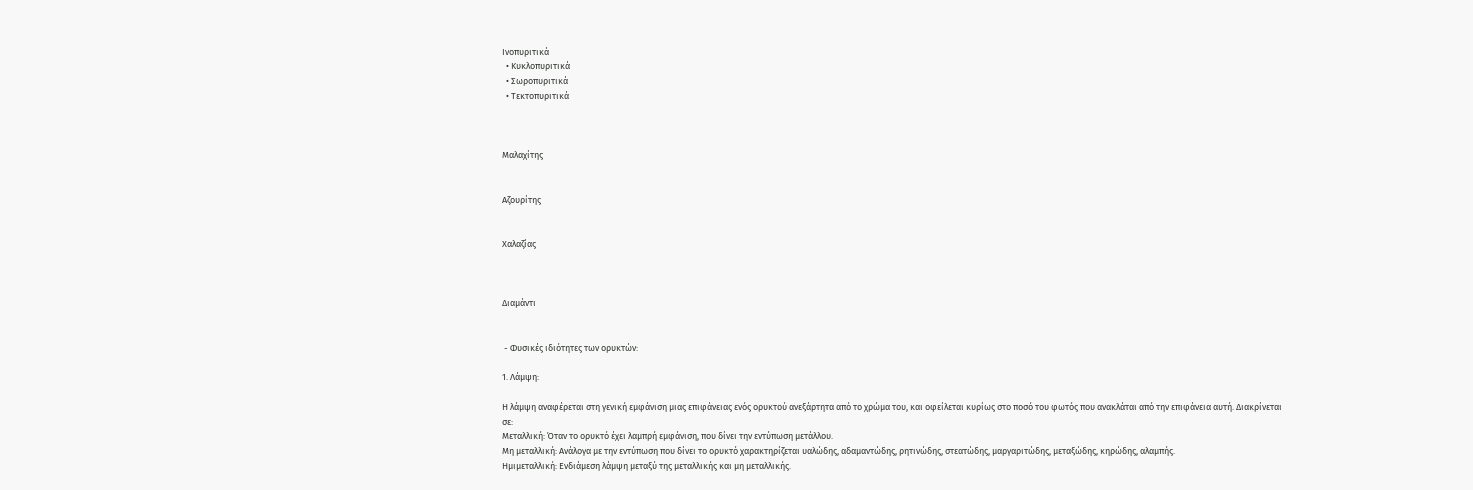Ινοπυριτικά
  • Κυκλοπυριτικά
  • Σωροπυριτικά
  • Τεκτοπυριτικά



Μαλαχίτης


Αζουρίτης


Χαλαζίας



Διαμάντι


 - Φυσικές ιδιότητες των ορυκτών:

1. Λάμψη:

Η λάμψη αναφέρεται στη γενική εμφάνιση μιας επιφάνειας ενός ορυκτού ανεξάρτητα από το χρώμα του, και οφείλεται κυρίως στο ποσό του φωτός που ανακλάται από την επιφάνεια αυτή. Διακρίνεται σε:
Μεταλλική: Όταν το ορυκτό έχει λαμπρή εμφάνιση, που δίνει την εντύπωση μετάλλου.
Μη μεταλλική: Ανάλογα με την εντύπωση που δίνει το ορυκτό χαρακτηρίζεται υαλώδης, αδαμαντώδης, ρητινώδης, στεατώδης, μαργαριτώδης, μεταξώδης, κηρώδης, αλαμπής.
Ημιμεταλλική: Ενδιάμεση λάμψη μεταξύ της μεταλλικής και μη μεταλλικής.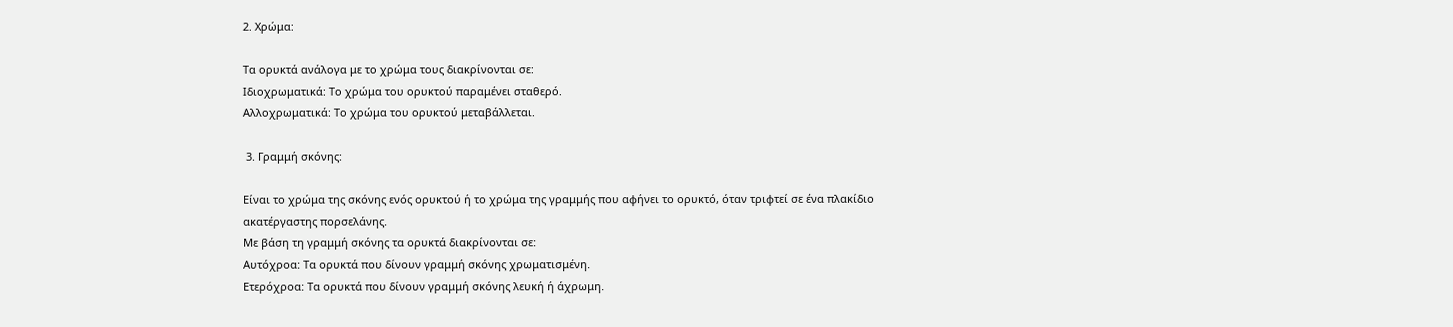2. Χρώμα:

Τα ορυκτά ανάλογα με το χρώμα τους διακρίνονται σε:
Ιδιοχρωματικά: Το χρώμα του ορυκτού παραμένει σταθερό.
Αλλοχρωματικά: Το χρώμα του ορυκτού μεταβάλλεται.

 3. Γραμμή σκόνης:

Είναι το χρώμα της σκόνης ενός ορυκτού ή το χρώμα της γραμμής που αφήνει το ορυκτό, όταν τριφτεί σε ένα πλακίδιο ακατέργαστης πορσελάνης.
Με βάση τη γραμμή σκόνης τα ορυκτά διακρίνονται σε:
Αυτόχροα: Τα ορυκτά που δίνουν γραμμή σκόνης χρωματισμένη.
Ετερόχροα: Τα ορυκτά που δίνουν γραμμή σκόνης λευκή ή άχρωμη.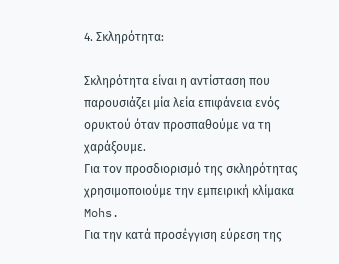4. Σκληρότητα:

Σκληρότητα είναι η αντίσταση που παρουσιάζει μία λεία επιφάνεια ενός ορυκτού όταν προσπαθούμε να τη χαράξουμε.
Για τον προσδιορισμό της σκληρότητας χρησιμοποιούμε την εμπειρική κλίμακα Mohs.
Για την κατά προσέγγιση εύρεση της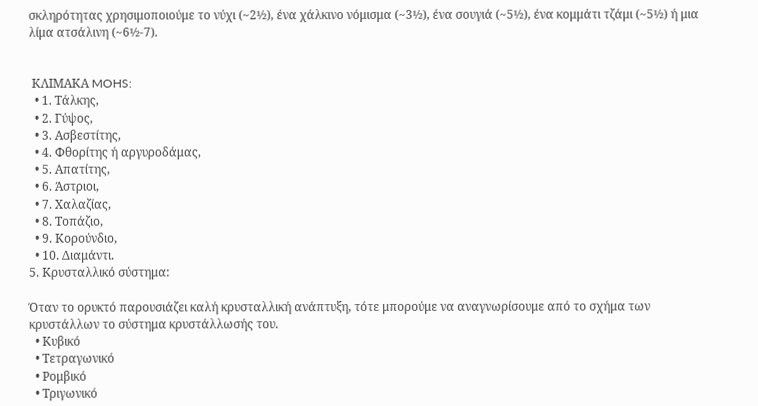σκληρότητας χρησιμοποιούμε το νύχι (~2½), ένα χάλκινο νόμισμα (~3½), ένα σουγιά (~5½), ένα κομμάτι τζάμι (~5½) ή μια λίμα ατσάλινη (~6½-7).


 ΚΛΙΜΑΚΑ MOHS:
  • 1. Τάλκης,
  • 2. Γύψος,
  • 3. Ασβεστίτης,
  • 4. Φθορίτης ή αργυροδάμας,
  • 5. Απατίτης,
  • 6. Άστριοι,
  • 7. Χαλαζίας,
  • 8. Τοπάζιο,
  • 9. Κορούνδιο,
  • 10. Διαμάντι.
5. Κρυσταλλικό σύστημα:

Όταν το ορυκτό παρουσιάζει καλή κρυσταλλική ανάπτυξη, τότε μπορούμε να αναγνωρίσουμε από το σχήμα των κρυστάλλων το σύστημα κρυστάλλωσής του.
  • Κυβικό
  • Τετραγωνικό
  • Ρομβικό
  • Τριγωνικό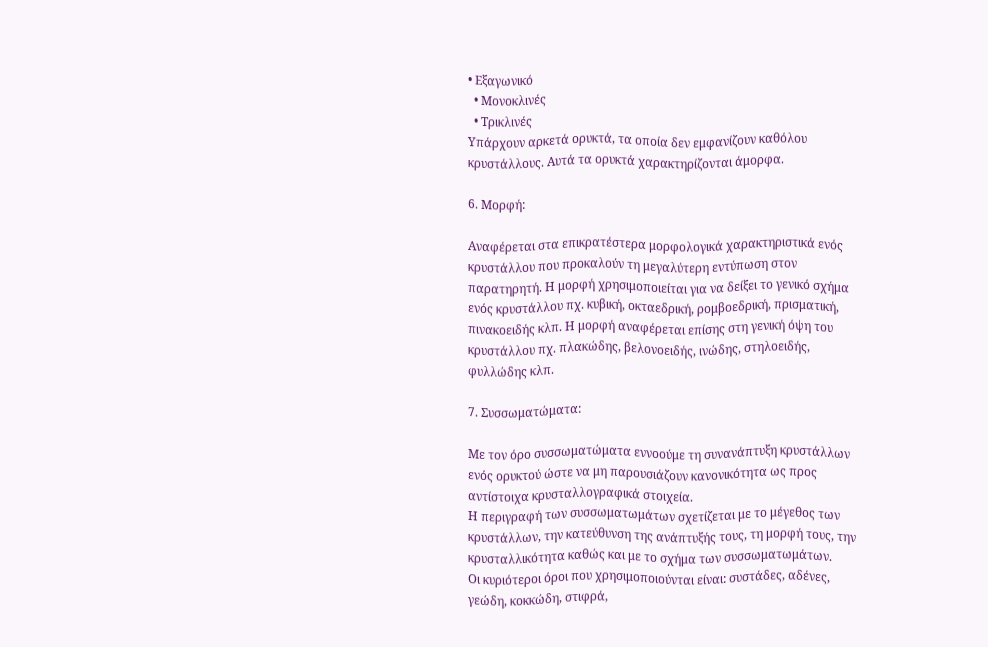• Εξαγωνικό
  • Μονοκλινές
  • Τρικλινές
Υπάρχουν αρκετά ορυκτά, τα οποία δεν εμφανίζουν καθόλου κρυστάλλους. Αυτά τα ορυκτά χαρακτηρίζονται άμορφα.

6. Μορφή:

Αναφέρεται στα επικρατέστερα μορφολογικά χαρακτηριστικά ενός κρυστάλλου που προκαλούν τη μεγαλύτερη εντύπωση στον παρατηρητή. Η μορφή χρησιμοποιείται για να δείξει το γενικό σχήμα ενός κρυστάλλου πχ. κυβική, οκταεδρική, ρομβοεδρική, πρισματική, πινακοειδής κλπ. Η μορφή αναφέρεται επίσης στη γενική όψη του κρυστάλλου πχ. πλακώδης, βελονοειδής, ινώδης, στηλοειδής, φυλλώδης κλπ.

7. Συσσωματώματα:

Με τον όρο συσσωματώματα εννοούμε τη συνανάπτυξη κρυστάλλων ενός ορυκτού ώστε να μη παρουσιάζουν κανονικότητα ως προς αντίστοιχα κρυσταλλογραφικά στοιχεία.
Η περιγραφή των συσσωματωμάτων σχετίζεται με το μέγεθος των κρυστάλλων, την κατεύθυνση της ανάπτυξής τους, τη μορφή τους, την κρυσταλλικότητα καθώς και με το σχήμα των συσσωματωμάτων.
Οι κυριότεροι όροι που χρησιμοποιούνται είναι: συστάδες, αδένες, γεώδη, κοκκώδη, στιφρά,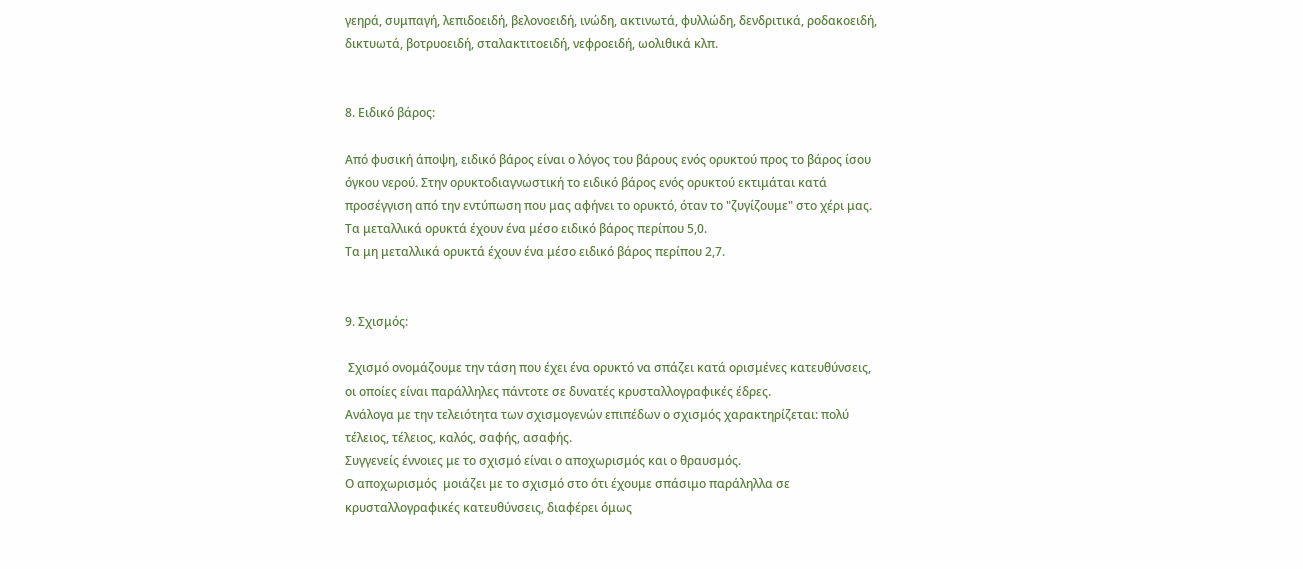γεηρά, συμπαγή, λεπιδοειδή, βελονοειδή, ινώδη, ακτινωτά, φυλλώδη, δενδριτικά, ροδακοειδή, δικτυωτά, βοτρυοειδή, σταλακτιτοειδή, νεφροειδή, ωολιθικά κλπ.


8. Ειδικό βάρος:

Από φυσική άποψη, ειδικό βάρος είναι ο λόγος του βάρους ενός ορυκτού προς το βάρος ίσου όγκου νερού. Στην ορυκτοδιαγνωστική το ειδικό βάρος ενός ορυκτού εκτιμάται κατά προσέγγιση από την εντύπωση που μας αφήνει το ορυκτό, όταν το "ζυγίζουμε" στο χέρι μας.
Τα μεταλλικά ορυκτά έχουν ένα μέσο ειδικό βάρος περίπου 5,0.
Τα μη μεταλλικά ορυκτά έχουν ένα μέσο ειδικό βάρος περίπου 2,7.


9. Σχισμός:

 Σχισμό ονομάζουμε την τάση που έχει ένα ορυκτό να σπάζει κατά ορισμένες κατευθύνσεις, οι οποίες είναι παράλληλες πάντοτε σε δυνατές κρυσταλλογραφικές έδρες.
Ανάλογα με την τελειότητα των σχισμογενών επιπέδων ο σχισμός χαρακτηρίζεται: πολύ τέλειος, τέλειος, καλός, σαφής, ασαφής.
Συγγενείς έννοιες με το σχισμό είναι ο αποχωρισμός και ο θραυσμός.
Ο αποχωρισμός  μοιάζει με το σχισμό στο ότι έχουμε σπάσιμο παράληλλα σε κρυσταλλογραφικές κατευθύνσεις, διαφέρει όμως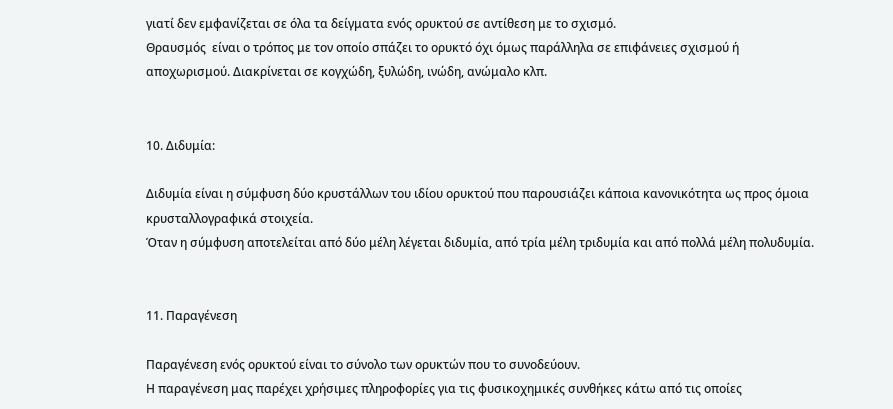γιατί δεν εμφανίζεται σε όλα τα δείγματα ενός ορυκτού σε αντίθεση με το σχισμό.
Θραυσμός  είναι ο τρόπος με τον οποίο σπάζει το ορυκτό όχι όμως παράλληλα σε επιφάνειες σχισμού ή αποχωρισμού. Διακρίνεται σε κογχώδη, ξυλώδη, ινώδη, ανώμαλο κλπ.


10. Διδυμία:

Διδυμία είναι η σύμφυση δύο κρυστάλλων του ιδίου ορυκτού που παρουσιάζει κάποια κανονικότητα ως προς όμοια κρυσταλλογραφικά στοιχεία.
Όταν η σύμφυση αποτελείται από δύο μέλη λέγεται διδυμία, από τρία μέλη τριδυμία και από πολλά μέλη πολυδυμία.


11. Παραγένεση

Παραγένεση ενός ορυκτού είναι το σύνολο των ορυκτών που το συνοδεύουν.
Η παραγένεση μας παρέχει χρήσιμες πληροφορίες για τις φυσικοχημικές συνθήκες κάτω από τις οποίες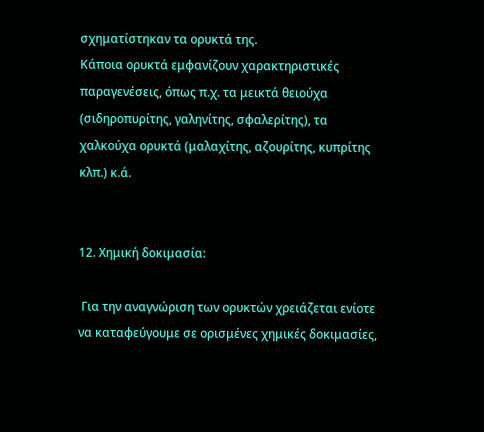σχηματίστηκαν τα ορυκτά της.
Κάποια ορυκτά εμφανίζουν χαρακτηριστικές παραγενέσεις, όπως π.χ. τα μεικτά θειούχα (σιδηροπυρίτης, γαληνίτης, σφαλερίτης), τα χαλκούχα ορυκτά (μαλαχίτης, αζουρίτης, κυπρίτης κλπ.) κ.ά.


12. Χημική δοκιμασία:

 Για την αναγνώριση των ορυκτών χρειάζεται ενίοτε να καταφεύγουμε σε ορισμένες χημικές δοκιμασίες,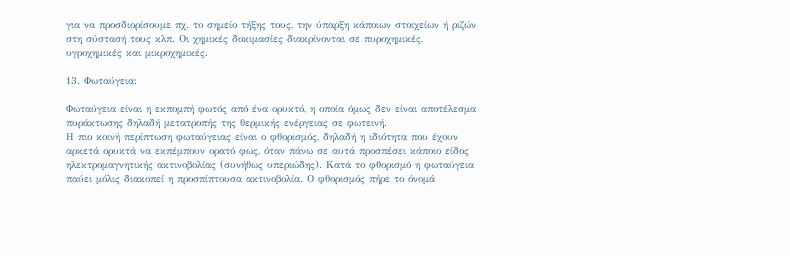για να προσδιορίσουμε πχ. το σημείο τήξης τους, την ύπαρξη κάποιων στοιχείων ή ριζών στη σύστασή τους κλπ. Οι χημικές δοκιμασίες διακρίνονται σε πυροχημικές, υγροχημικές και μικροχημικές.

13. Φωταύγεια:

Φωταύγεια είναι η εκπομπή φωτός από ένα ορυκτό, η οποία όμως δεν είναι αποτέλεσμα πυράκτωσης δηλαδή μετατροπής της θερμικής ενέργειας σε φωτεινή.
Η πιο κοινή περίπτωση φωταύγειας είναι ο φθορισμός, δηλαδή η ιδιότητα που έχουν αρκετά ορυκτά να εκπέμπουν ορατό φως, όταν πάνω σε αυτά προσπέσει κάποιο είδος ηλεκτρομαγνητικής ακτινοβολίας (συνήθως υπεριώδης). Κατά το φθορισμό η φωταύγεια παύει μόλις διακοπεί η προσπίπτουσα ακτινοβολία. Ο φθορισμός πήρε το όνομά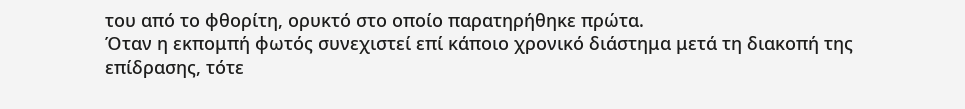του από το φθορίτη, ορυκτό στο οποίο παρατηρήθηκε πρώτα.
Όταν η εκπομπή φωτός συνεχιστεί επί κάποιο χρονικό διάστημα μετά τη διακοπή της επίδρασης, τότε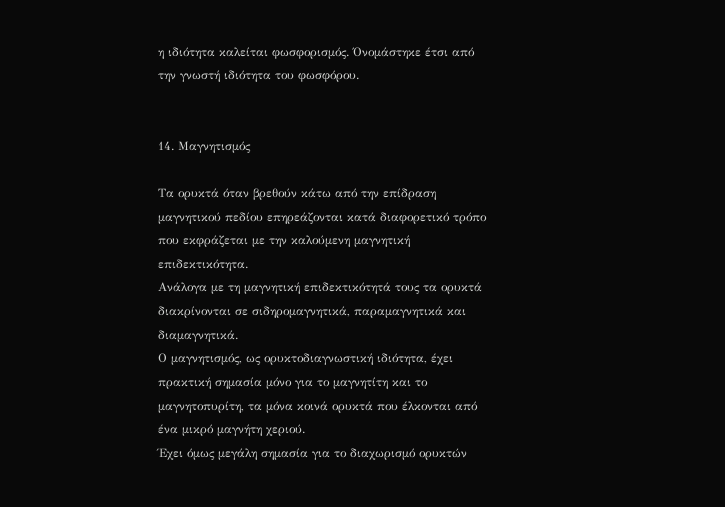η ιδιότητα καλείται φωσφορισμός. Όνομάστηκε έτσι από την γνωστή ιδιότητα του φωσφόρου.


14. Μαγνητισμός

Τα ορυκτά όταν βρεθούν κάτω από την επίδραση μαγνητικού πεδίου επηρεάζονται κατά διαφορετικό τρόπο που εκφράζεται με την καλούμενη μαγνητική επιδεκτικότητα.
Ανάλογα με τη μαγνητική επιδεκτικότητά τους τα ορυκτά διακρίνονται σε σιδηρομαγνητικά, παραμαγνητικά και διαμαγνητικά.
Ο μαγνητισμός, ως ορυκτοδιαγνωστική ιδιότητα, έχει πρακτική σημασία μόνο για το μαγνητίτη και το μαγνητοπυρίτη, τα μόνα κοινά ορυκτά που έλκονται από ένα μικρό μαγνήτη χεριού.
Έχει όμως μεγάλη σημασία για το διαχωρισμό ορυκτών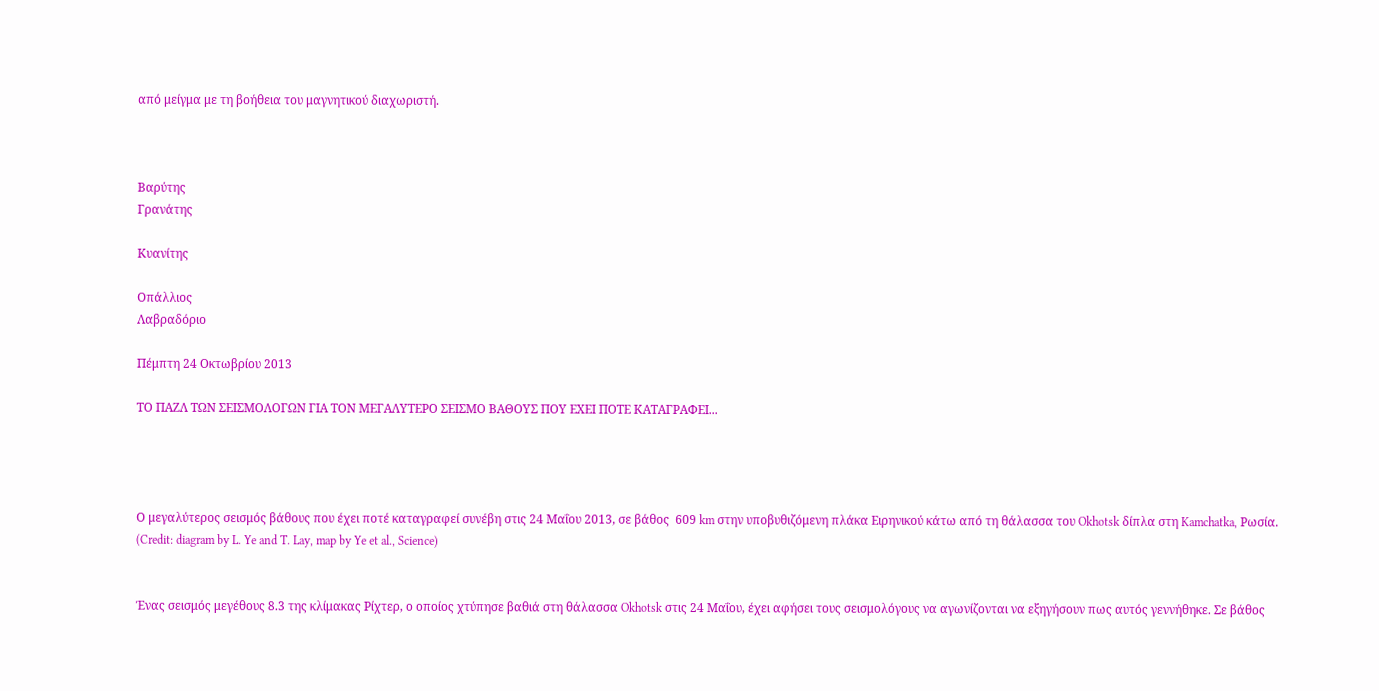από μείγμα με τη βοήθεια του μαγνητικού διαχωριστή.



Βαρύτης
Γρανάτης

Κυανίτης

Οπάλλιος
Λαβραδόριο

Πέμπτη 24 Οκτωβρίου 2013

ΤΟ ΠΑΖΛ ΤΩΝ ΣΕΙΣΜΟΛΟΓΩΝ ΓΙΑ ΤΟΝ ΜΕΓΑΛΥΤΕΡΟ ΣΕΙΣΜΟ ΒΑΘΟΥΣ ΠΟΥ ΕΧΕΙ ΠΟΤΕ ΚΑΤΑΓΡΑΦΕΙ...




Ο μεγαλύτερος σεισμός βάθους που έχει ποτέ καταγραφεί συνέβη στις 24 Μαΐου 2013, σε βάθος  609 km στην υποβυθιζόμενη πλάκα Ειρηνικού κάτω από τη θάλασσα του Okhotsk δίπλα στη Kamchatka, Ρωσία.                             (Credit: diagram by L. Ye and T. Lay, map by Ye et al., Science)


Ένας σεισμός μεγέθους 8.3 της κλίμακας Ρίχτερ, ο οποίος χτύπησε βαθιά στη θάλασσα Okhotsk στις 24 Μαΐου, έχει αφήσει τους σεισμολόγους να αγωνίζονται να εξηγήσουν πως αυτός γεννήθηκε. Σε βάθος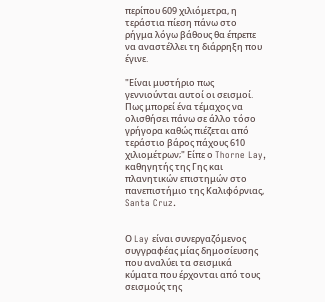περίπου 609 χιλιόμετρα, η τεράστια πίεση πάνω στο ρήγμα λόγω βάθους θα έπρεπε να αναστέλλει τη διάρρηξη που έγινε.

"Είναι μυστήριο πως γεννιούνται αυτοί οι σεισμοί. Πως μπορεί ένα τέμαχος να ολισθήσει πάνω σε άλλο τόσο γρήγορα καθώς πιέζεται από τεράστιο βάρος πάχους 610 χιλιομέτρων;" Είπε ο Thorne Lay, καθηγητής της Γης και πλανητικών επιστημών στο πανεπιστήμιο της Καλιφόρνιας, Santa Cruz.


Ο Lay είναι συνεργαζόμενος συγγραφέας μίας δημοσίευσης που αναλύει τα σεισμικά κύματα που έρχονται από τους σεισμούς της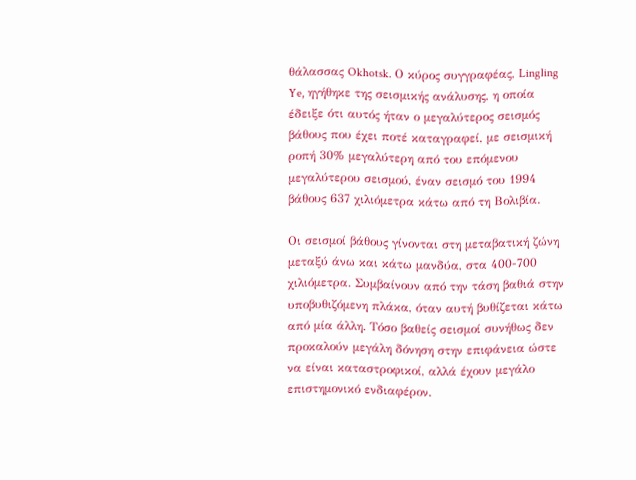θάλασσας Okhotsk. Ο κύρος συγγραφέας, Lingling Ye, ηγήθηκε της σεισμικής ανάλυσης, η οποία έδειξε ότι αυτός ήταν ο μεγαλύτερος σεισμός βάθους που έχει ποτέ καταγραφεί, με σεισμική ροπή 30% μεγαλύτερη από του επόμενου μεγαλύτερου σεισμού, έναν σεισμό του 1994 βάθους 637 χιλιόμετρα κάτω από τη Βολιβία.

Οι σεισμοί βάθους γίνονται στη μεταβατική ζώνη μεταξύ άνω και κάτω μανδύα, στα 400-700 χιλιόμετρα. Συμβαίνουν από την τάση βαθιά στην υποβυθιζόμενη πλάκα, όταν αυτή βυθίζεται κάτω από μία άλλη. Τόσο βαθείς σεισμοί συνήθως δεν προκαλούν μεγάλη δόνηση στην επιφάνεια ώστε να είναι καταστροφικοί, αλλά έχουν μεγάλο επιστημονικό ενδιαφέρον.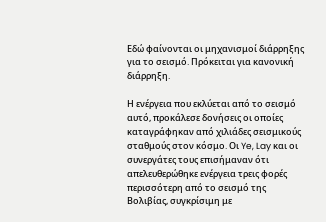Εδώ φαίνονται οι μηχανισμοί διάρρηξης για το σεισμό. Πρόκειται για κανονική διάρρηξη.

Η ενέργεια που εκλύεται από το σεισμό αυτό, προκάλεσε δονήσεις οι οποίες καταγράφηκαν από χιλιάδες σεισμικούς σταθμούς στον κόσμο. Οι Ye, Lay και οι συνεργάτες τους επισήμαναν ότι απελευθερώθηκε ενέργεια τρεις φορές περισσότερη από το σεισμό της Βολιβίας, συγκρίσιμη με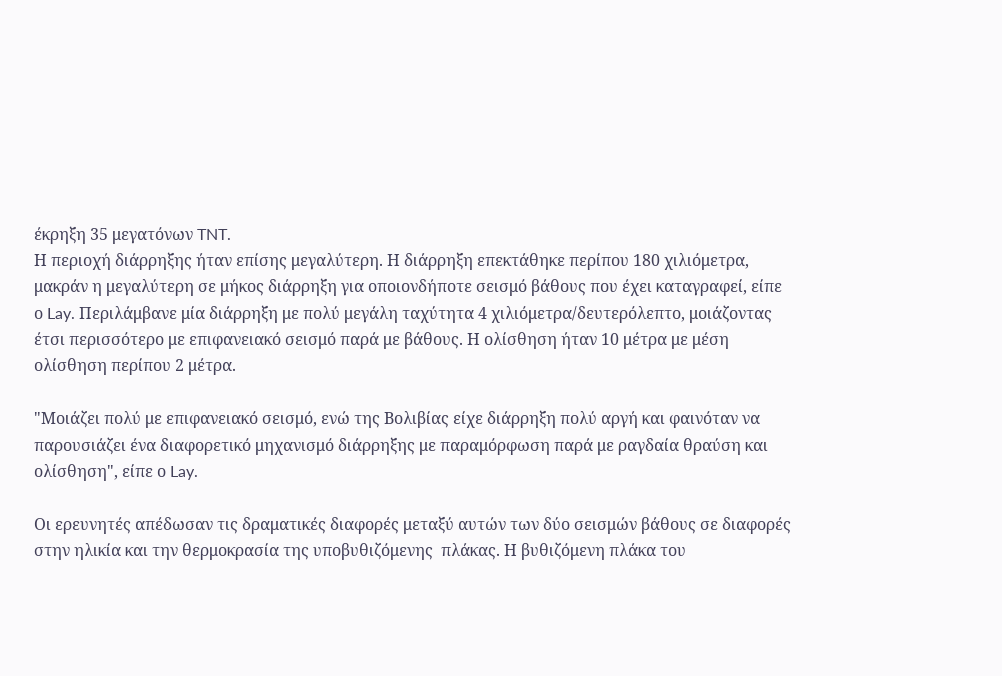έκρηξη 35 μεγατόνων TNT.                                                                                                                                                        Η περιοχή διάρρηξης ήταν επίσης μεγαλύτερη. Η διάρρηξη επεκτάθηκε περίπου 180 χιλιόμετρα, μακράν η μεγαλύτερη σε μήκος διάρρηξη για οποιονδήποτε σεισμό βάθους που έχει καταγραφεί, είπε ο Lay. Περιλάμβανε μία διάρρηξη με πολύ μεγάλη ταχύτητα 4 χιλιόμετρα/δευτερόλεπτο, μοιάζοντας έτσι περισσότερο με επιφανειακό σεισμό παρά με βάθους. Η ολίσθηση ήταν 10 μέτρα με μέση ολίσθηση περίπου 2 μέτρα.

"Μοιάζει πολύ με επιφανειακό σεισμό, ενώ της Βολιβίας είχε διάρρηξη πολύ αργή και φαινόταν να παρουσιάζει ένα διαφορετικό μηχανισμό διάρρηξης με παραμόρφωση παρά με ραγδαία θραύση και ολίσθηση", είπε ο Lay.

Οι ερευνητές απέδωσαν τις δραματικές διαφορές μεταξύ αυτών των δύο σεισμών βάθους σε διαφορές στην ηλικία και την θερμοκρασία της υποβυθιζόμενης  πλάκας. Η βυθιζόμενη πλάκα του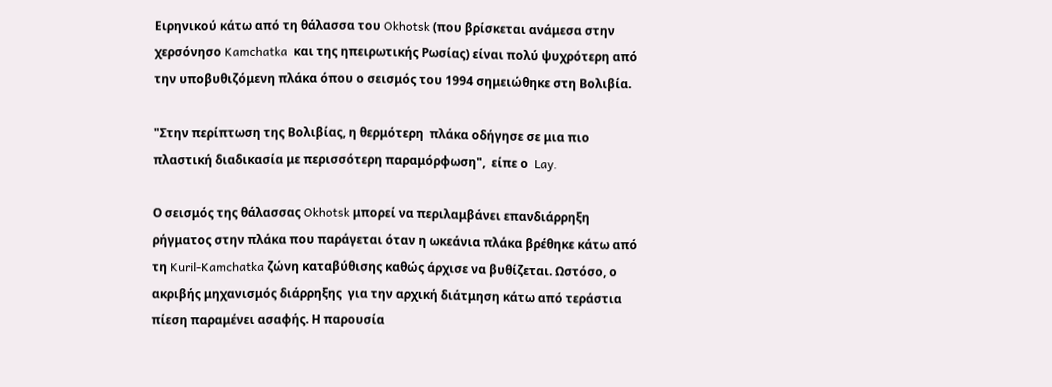Ειρηνικού κάτω από τη θάλασσα του Okhotsk (που βρίσκεται ανάμεσα στην χερσόνησο Kamchatka  και της ηπειρωτικής Ρωσίας) είναι πολύ ψυχρότερη από την υποβυθιζόμενη πλάκα όπου ο σεισμός του 1994 σημειώθηκε στη Βολιβία.

"Στην περίπτωση της Βολιβίας, η θερμότερη  πλάκα οδήγησε σε μια πιο πλαστική διαδικασία με περισσότερη παραμόρφωση",  είπε ο  Lay.

Ο σεισμός της θάλασσας Okhotsk μπορεί να περιλαμβάνει επανδιάρρηξη ρήγματος στην πλάκα που παράγεται όταν η ωκεάνια πλάκα βρέθηκε κάτω από τη Kuril-Kamchatka ζώνη καταβύθισης καθώς άρχισε να βυθίζεται. Ωστόσο, ο ακριβής μηχανισμός διάρρηξης  για την αρχική διάτμηση κάτω από τεράστια πίεση παραμένει ασαφής. Η παρουσία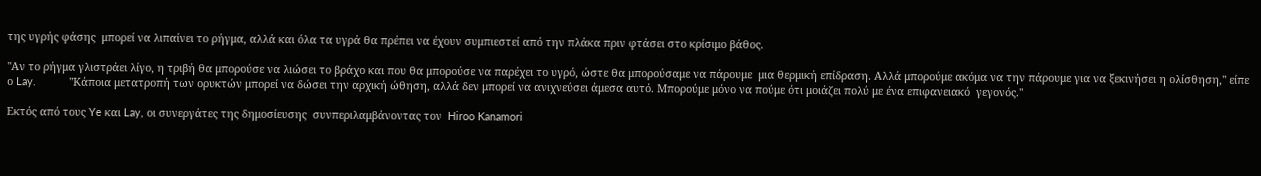της υγρής φάσης  μπορεί να λιπαίνει το ρήγμα, αλλά και όλα τα υγρά θα πρέπει να έχουν συμπιεστεί από την πλάκα πριν φτάσει στο κρίσιμο βάθος.

"Αν το ρήγμα γλιστράει λίγο, η τριβή θα μπορούσε να λιώσει το βράχο και που θα μπορούσε να παρέχει το υγρό, ώστε θα μπορούσαμε να πάρουμε  μια θερμική επίδραση. Αλλά μπορούμε ακόμα να την πάρουμε για να ξεκινήσει η ολίσθηση," είπε ο Lay.           "Κάποια μετατροπή των ορυκτών μπορεί να δώσει την αρχική ώθηση, αλλά δεν μπορεί να ανιχνεύσει άμεσα αυτό. Μπορούμε μόνο να πούμε ότι μοιάζει πολύ με ένα επιφανειακό  γεγονός."

Εκτός από τους Ye και Lay, οι συνεργάτες της δημοσίευσης  συνπεριλαμβάνοντας τον  Hiroo Kanamori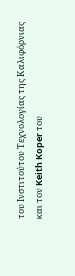του Ινστιτούτου Τεχνολογίας της Καλιφόρνιας και τον Keith Koper του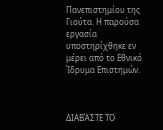Πανεπιστημίου της Γιούτα. Η παρούσα εργασία υποστηρίχθηκε εν μέρει από το Εθνικό Ίδρυμα Επιστημών.



ΔΙΑΒΆΣΤΕ ΤΟ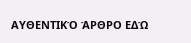ΑΥΘΕΝΤΙΚΌ ΆΡΘΡΟ ΕΔΏ